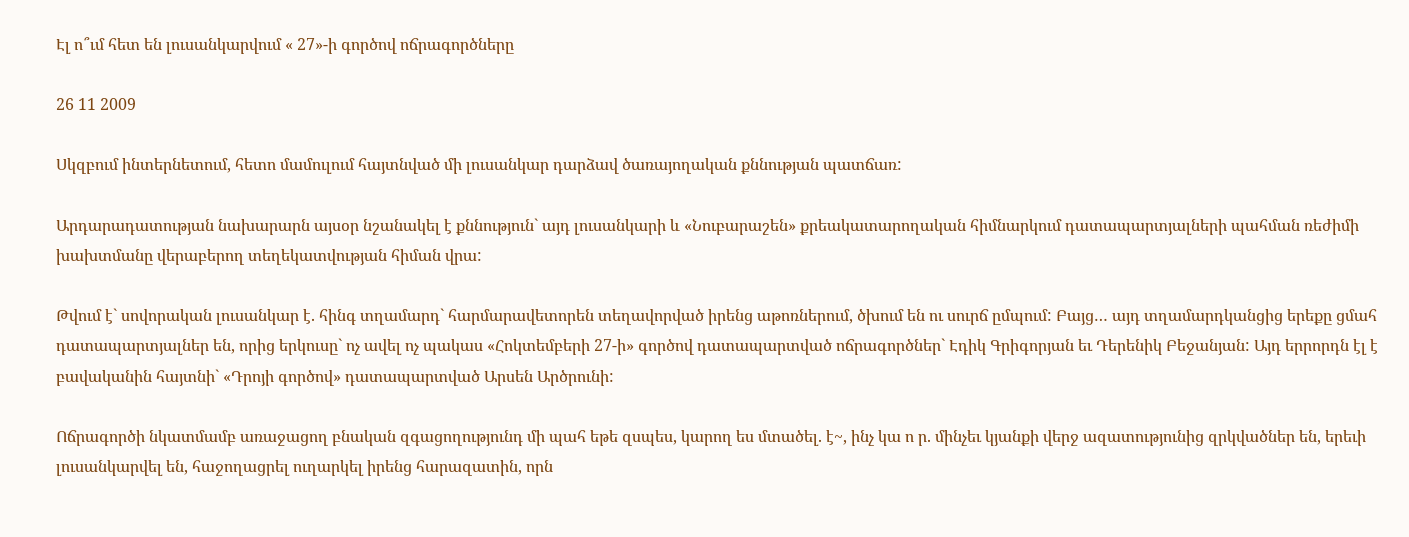Էլ ո՞ւմ հետ են լուսանկարվում « 27»-ի գործով ոճրագործները

26 11 2009

Սկզբում ինտերնետում, հետո մամուլում հայտնված մի լուսանկար դարձավ ծառայողական քննության պատճառ:

Արդարադատության նախարարն այսօր նշանակել է քննություն` այդ լուսանկարի և «Նուբարաշեն» քրեակատարողական հիմնարկում դատապարտյալների պահման ռեժիմի խախտմանը վերաբերող տեղեկատվության հիման վրա:

Թվում է` սովորական լուսանկար է. հինգ տղամարդ` հարմարավետորեն տեղավորված իրենց աթոռներում, ծխում են ու սուրճ ըմպում: Բայց… այդ տղամարդկանցից երեքը ցմահ դատապարտյալներ են, որից երկուսը` ոչ ավել ոչ պակաս «Հոկտեմբերի 27-ի» գործով դատապարտված ոճրագործներ` Էդիկ Գրիգորյան եւ Դերենիկ Բեջանյան: Այդ երրորդն էլ է բավականին հայտնի` «Դրոյի գործով» դատապարտված Արսեն Արծրունի:

Ոճրագործի նկատմամբ առաջացող բնական զգացողությունդ մի պահ եթե զսպես, կարող ես մտածել. է~, ինչ կա ո ր. մինչեւ կյանքի վերջ ազատությունից զրկվածներ են, երեւի լուսանկարվել են, հաջողացրել ուղարկել իրենց հարազատին, որն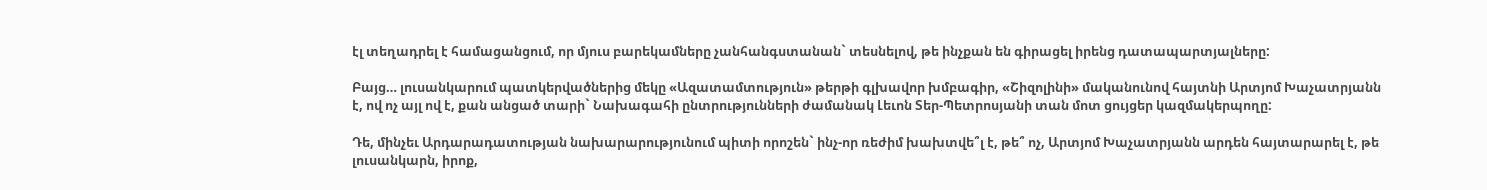էլ տեղադրել է համացանցում, որ մյուս բարեկամները չանհանգստանան` տեսնելով, թե ինչքան են գիրացել իրենց դատապարտյալները:

Բայց… լուսանկարում պատկերվածներից մեկը «Ազատամտություն» թերթի գլխավոր խմբագիր, «Շիզոլինի» մականունով հայտնի Արտյոմ Խաչատրյանն է, ով ոչ այլ ով է, քան անցած տարի` Նախագահի ընտրությունների ժամանակ Լեւոն Տեր-Պետրոսյանի տան մոտ ցույցեր կազմակերպողը:

Դե, մինչեւ Արդարադատության նախարարությունում պիտի որոշեն` ինչ-որ ռեժիմ խախտվե՞լ է, թե՞ ոչ, Արտյոմ Խաչատրյանն արդեն հայտարարել է, թե լուսանկարն, իրոք,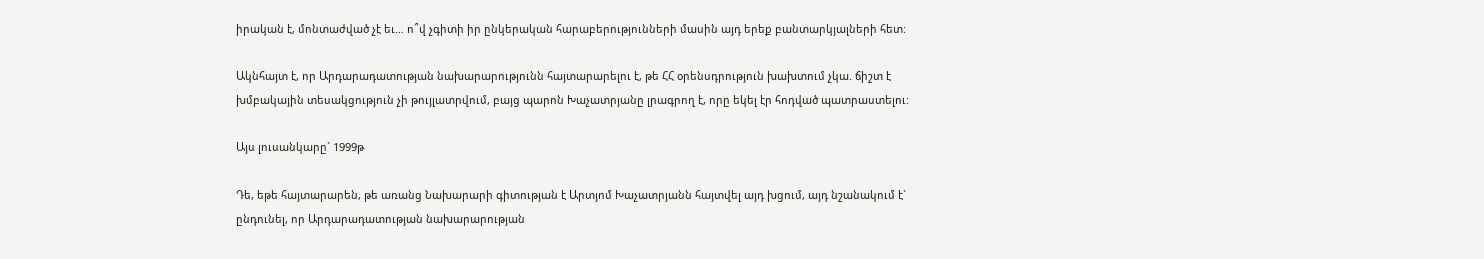իրական է, մոնտաժված չէ եւ… ո՞վ չգիտի իր ընկերական հարաբերությունների մասին այդ երեք բանտարկյալների հետ:

Ակնհայտ է, որ Արդարադատության նախարարությունն հայտարարելու է, թե ՀՀ օրենսդրություն խախտում չկա. ճիշտ է խմբակային տեսակցություն չի թույլատրվում, բայց պարոն Խաչատրյանը լրագրող է, որը եկել էր հոդված պատրաստելու:

Այս լուսանկարը` 1999թ

Դե, եթե հայտարարեն, թե առանց Նախարարի գիտության է Արտյոմ Խաչատրյանն հայտվել այդ խցում, այդ նշանակում է` ընդունել, որ Արդարադատության նախարարության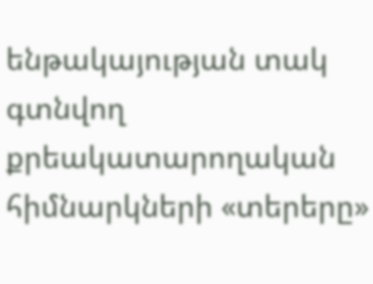ենթակայության տակ գտնվող քրեակատարողական հիմնարկների «տերերը»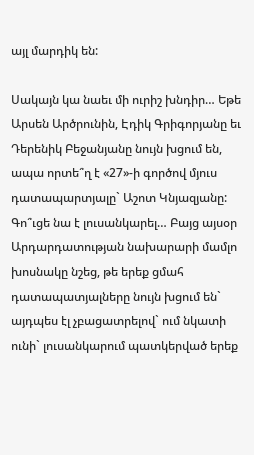այլ մարդիկ են:

Սակայն կա նաեւ մի ուրիշ խնդիր… Եթե Արսեն Արծրունին, Էդիկ Գրիգորյանը եւ Դերենիկ Բեջանյանը նույն խցում են, ապա որտե՞ղ է «27»-ի գործով մյուս դատապարտյալը` Աշոտ Կնյազյանը: Գո՞ւցե նա է լուսանկարել… Բայց այսօր Արդարդատության նախարարի մամլո խոսնակը նշեց, թե երեք ցմահ դատապատյալները նույն խցում են` այդպես էլ չբացատրելով` ում նկատի ունի` լուսանկարում պատկերված երեք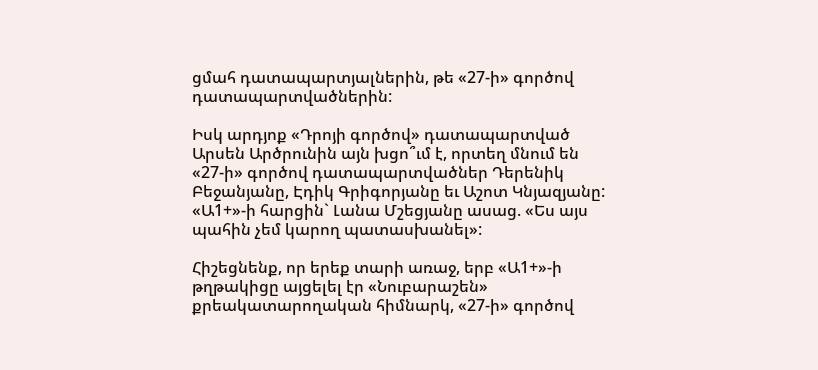ցմահ դատապարտյալներին, թե «27-ի» գործով դատապարտվածներին:

Իսկ արդյոք «Դրոյի գործով» դատապարտված Արսեն Արծրունին այն խցո՞ւմ է, որտեղ մնում են «27-ի» գործով դատապարտվածներ Դերենիկ Բեջանյանը, Էդիկ Գրիգորյանը եւ Աշոտ Կնյազյանը: «Ա1+»-ի հարցին` Լանա Մշեցյանը ասաց. «Ես այս պահին չեմ կարող պատասխանել»:

Հիշեցնենք, որ երեք տարի առաջ, երբ «Ա1+»-ի թղթակիցը այցելել էր «Նուբարաշեն» քրեակատարողական հիմնարկ, «27-ի» գործով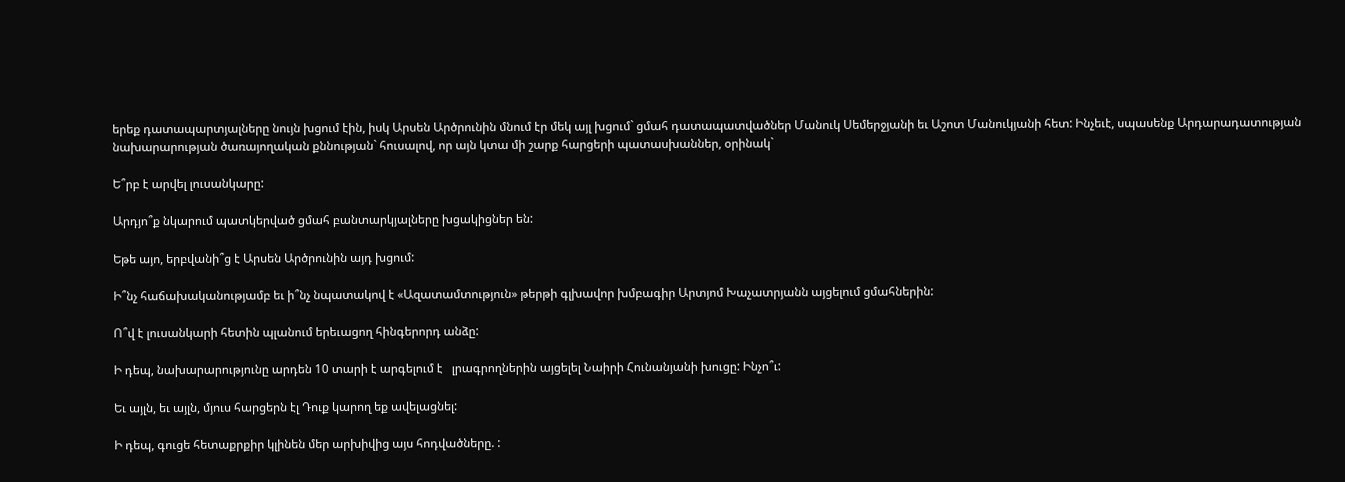երեք դատապարտյալները նույն խցում էին, իսկ Արսեն Արծրունին մնում էր մեկ այլ խցում` ցմահ դատապատվածներ Մանուկ Սեմերջյանի եւ Աշոտ Մանուկյանի հետ: Ինչեւէ, սպասենք Արդարադատության նախարարության ծառայողական քննության` հուսալով, որ այն կտա մի շարք հարցերի պատասխաններ, օրինակ`

Ե՞րբ է արվել լուսանկարը:

Արդյո՞ք նկարում պատկերված ցմահ բանտարկյալները խցակիցներ են:

Եթե այո, երբվանի՞ց է Արսեն Արծրունին այդ խցում:

Ի՞նչ հաճախականությամբ եւ ի՞նչ նպատակով է «Ազատամտություն» թերթի գլխավոր խմբագիր Արտյոմ Խաչատրյանն այցելում ցմահներին:

Ո՞վ է լուսանկարի հետին պլանում երեւացող հինգերորդ անձը:

Ի դեպ, նախարարությունը արդեն 10 տարի է արգելում է   լրագրողներին այցելել Նաիրի Հունանյանի խուցը: Ինչո՞ւ:

Եւ այլն, եւ այլն, մյուս հարցերն էլ Դուք կարող եք ավելացնել:

Ի դեպ, գուցե հետաքրքիր կլինեն մեր արխիվից այս հոդվածները. :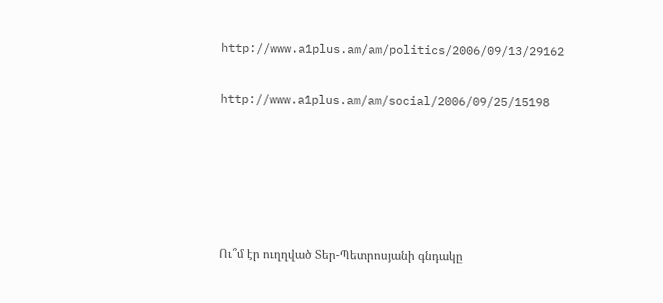http://www.a1plus.am/am/politics/2006/09/13/29162

http://www.a1plus.am/am/social/2006/09/25/15198





Ու՞մ էր ուղղված Տեր-Պետրոսյանի գնդակը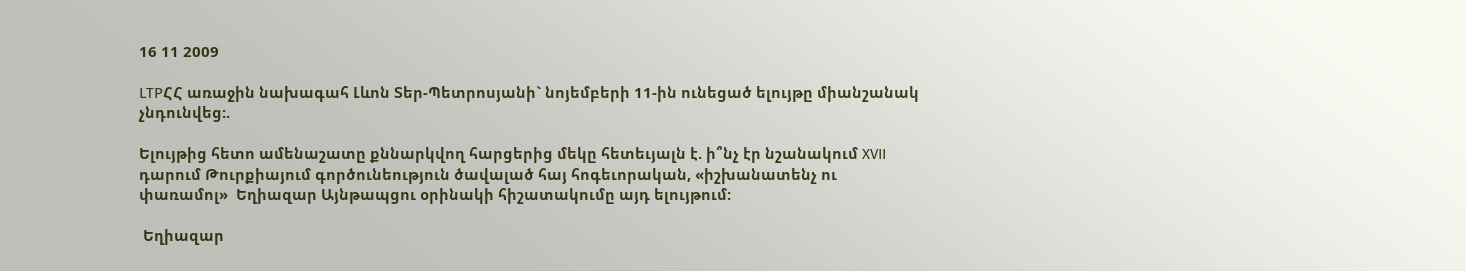16 11 2009

LTPՀՀ առաջին նախագահ Լևոն Տեր-Պետրոսյանի` նոյեմբերի 11-ին ունեցած ելույթը միանշանակ չնդունվեց:.

Ելույթից հետո ամենաշատը քննարկվող հարցերից մեկը հետեւյալն է. ի՞նչ էր նշանակում XVII դարում Թուրքիայում գործունեություն ծավալած հայ հոգեւորական, «իշխանատենչ ու փառամոլ»  Եղիազար Այնթապցու օրինակի հիշատակումը այդ ելույթում:

 Եղիազար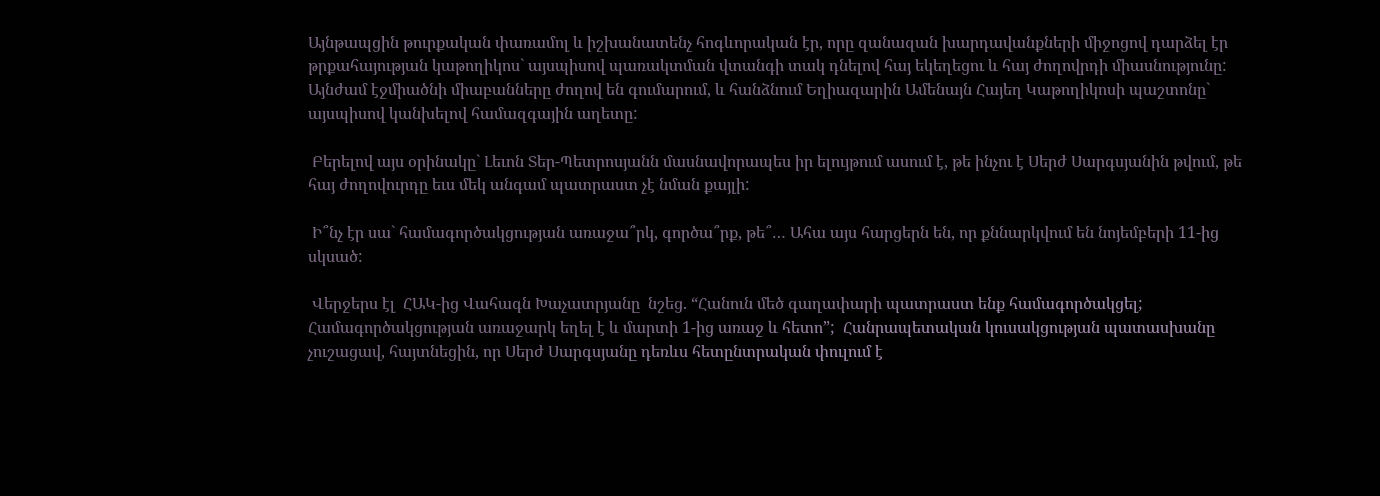Այնթապցին թուրքական փառամոլ և իշխանատենչ հոգևորական էր, որը զանազան խարդավանքների միջոցով դարձել էր թրքահայության կաթողիկոս` այսպիսով պառակտման վտանգի տակ դնելով հայ եկեղեցու և հայ ժողովրդի միասնությունը: Այնժամ էջմիածնի միաբանները ժողով են գումարում, և հանձնում Եղիազարին Ամենայն Հայեղ Կաթողիկոսի պաշտոնը` այսպիսով կանխելով համազգային աղետը:

 Բերելով այս օրինակը` Լեւոն Տեր-Պետրոսյանն մասնավորապես իր ելույթում ասում է, թե ինչու է Սերժ Սարգսյանին թվում, թե հայ ժողովուրդը եւս մեկ անգամ պատրաստ չէ նման քայլի:

 Ի՞նչ էր սա` համագործակցության առաջա՞րկ, գործա՞րք, թե՞… Ահա այս հարցերն են, որ քննարկվում են նոյեմբերի 11-ից սկսած:

 Վերջերս էլ  ՀԱԿ-ից Վահագն Խաչատրյանը  նշեց. “Հանուն մեծ գաղափարի պատրաստ ենք համագործակցել; Համագործակցության առաջարկ եղել է և մարտի 1-ից առաջ և հետո”;  Հանրապետական կուսակցության պատասխանը չուշացավ, հայտնեցին, որ Սերժ Սարգսյանը դեռևս հետընտրական փուլում է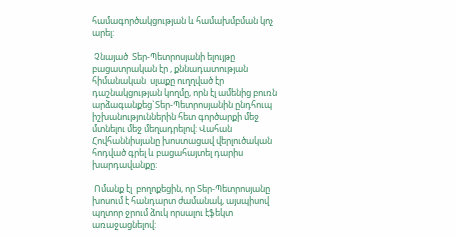համագործակցության և համախմբման կոչ արել:

 Չնայած  Տեր-Պետրոսյանի ելույթը բացատրական էր , քննադատության հիմանական  սլաքը ուղղված էր դաշնակցության կողմը, որն էլ ամենից բուռն արձագանքեց`Տեր-Պետրոսյանին ընդհուպ  իշխանություններին հետ գործարքի մեջ մտնելու մեջ մեղադրելով: Վահան Հովհաննիսյանը խոստացավ վերլուծական հոդված գրել և բացահայտել դարիս խարդավանքը:

 Ոմանք էլ  բողոքեցին, որ Տեր-Պետրոսյանը խոսում է հանդարտ ժամանակ, այսպիսով պղտոր ջրում ձուկ որսալու էֆեկտ առաջացնելով: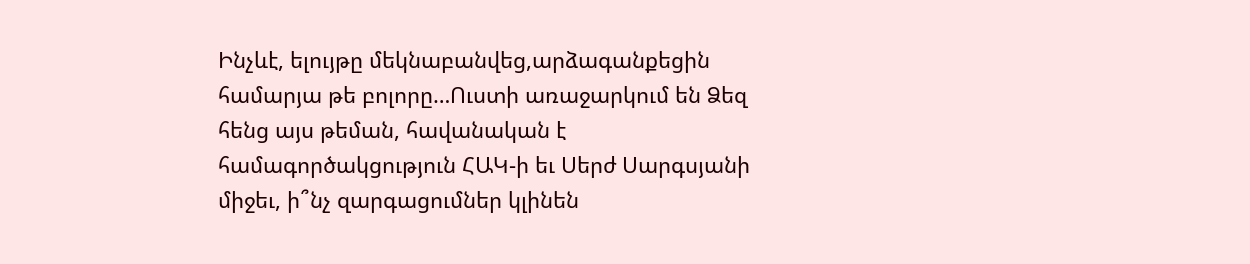Ինչևէ, ելույթը մեկնաբանվեց,արձագանքեցին համարյա թե բոլորը…Ուստի առաջարկում են Ձեզ հենց այս թեման, հավանական է համագործակցություն ՀԱԿ-ի եւ Սերժ Սարգսյանի  միջեւ, ի՞նչ զարգացումներ կլինեն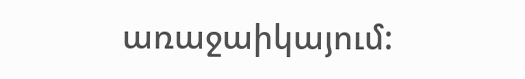առաջաիկայում: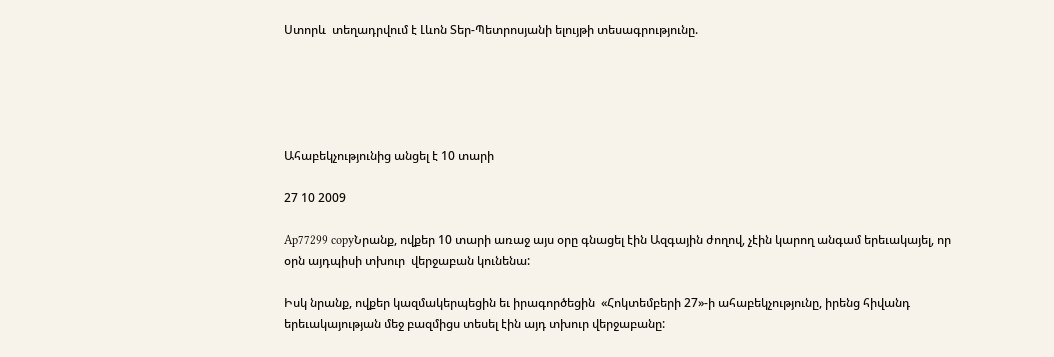Ստորև  տեղադրվում է Լևոն Տեր-Պետրոսյանի ելույթի տեսագրությունը.





Ահաբեկչությունից անցել է 10 տարի

27 10 2009

Ap77299 copyՆրանք, ովքեր 10 տարի առաջ այս օրը գնացել էին Ազգային ժողով, չէին կարող անգամ երեւակայել, որ օրն այդպիսի տխուր  վերջաբան կունենա:

Իսկ նրանք, ովքեր կազմակերպեցին եւ իրագործեցին  «Հոկտեմբերի 27»-ի ահաբեկչությունը, իրենց հիվանդ երեւակայության մեջ բազմիցս տեսել էին այդ տխուր վերջաբանը: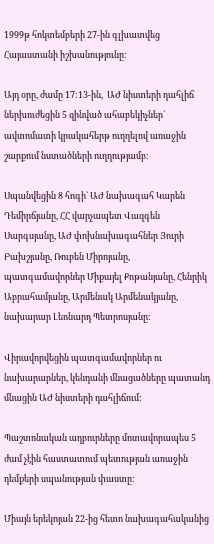1999թ հոկտեմբերի 27-ին գլխատվեց Հայաստանի իշխանությունը:

Այդ օրը, ժամը 17:13-ին,  ԱԺ նիստերի դահլիճ ներխուժեցին 5 զինված ահաբեկիչներ` ավտոմատի կրակահերթ ուղղելով առաջին շարքում նստածների ուղղությամբ:

Սպանվեցին 8 հոգի` ԱԺ նախագահ Կարեն Դեմիրճյանը, ՀՀ վարչապետ Վազգեն Սարգսյանը, ԱԺ փոխնախագահներ Յուրի Բախշյանը, Ռուբեն Միրոյանը, պատգամավորներ Միքայել Քոթանյանը, Հենրիկ Աբրահամյանը, Արմենակ Արմենակյանը, նախարար Լեոնարդ Պետրոսյանը:

Վիրավորվեցին պատգամավորներ ու նախարարներ, կենդանի մնացածները պատանդ մնացին ԱԺ նիստերի դահլիճում:

Պաշտոնական աղբուրները մոտավորապես 5 ժամ չէին հաստատում պետության առաջին դեմքերի սպանության փաստը:

Միայն երեկոյան 22-ից հետո նախագահականից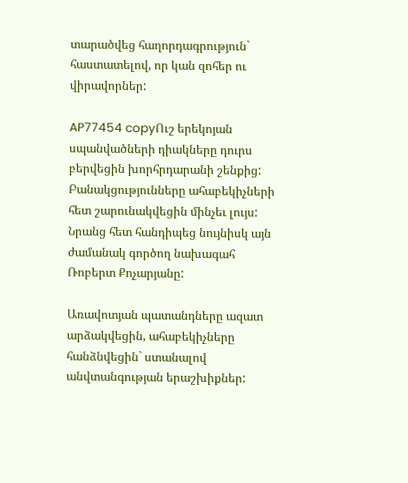տարածվեց հաղորդագրություն` հաստատելով, որ կան զոհեր ու վիրավորներ:

AP77454 copyՈւշ երեկոյան սպանվածների դիակները դուրս բերվեցին խորհրդարանի շենքից: Բանակցությունները ահաբեկիչների հետ շարունակվեցին մինչեւ լույս: Նրանց հետ հանդիպեց նույնիսկ այն ժամանակ գործող նախագահ Ռոբերտ Քոչարյանը:

Առավոտյան պատանդները ազատ արձակվեցին, ահաբեկիչները հանձնվեցին` ստանալով անվտանգության երաշխիքներ: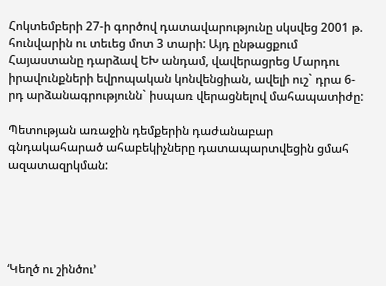Հոկտեմբերի 27-ի գործով դատավարությունը սկսվեց 2001 թ. հունվարին ու տեւեց մոտ 3 տարի: Այդ ընթացքում Հայաստանը դարձավ ԵԽ անդամ, վավերացրեց Մարդու իրավունքների եվրոպական կոնվենցիան, ավելի ուշ` դրա 6-րդ արձանագրությունն` իսպառ վերացնելով մահապատիժը:

Պետության առաջին դեմքերին դաժանաբար գնդակահարած ահաբեկիչները դատապարտվեցին ցմահ ազատազրկման:





‘Կեղծ ու շինծու’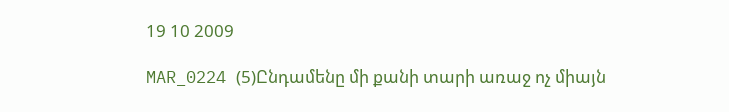19 10 2009

MAR_0224 (5)Ընդամենը մի քանի տարի առաջ ոչ միայն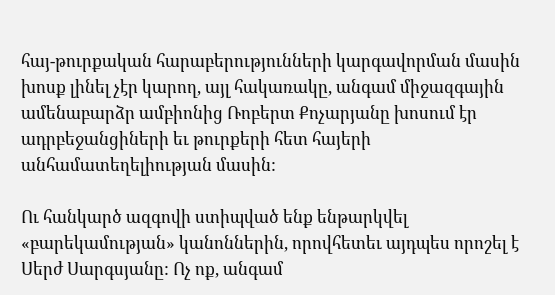հայ-թուրքական հարաբերությունների կարգավորման մասին խոսք լինել չէր կարող, այլ հակառակը, անգամ միջազգային ամենաբարձր ամբիոնից Ռոբերտ Քոչարյանը խոսում էր ադրբեջանցիների եւ թուրքերի հետ հայերի անհամատեղելիության մասին:

Ու հանկարծ ազգովի ստիպված ենք ենթարկվել «բարեկամության» կանոններին, որովհետեւ այդպես որոշել է Սերժ Սարգսյանը: Ոչ ոք, անգամ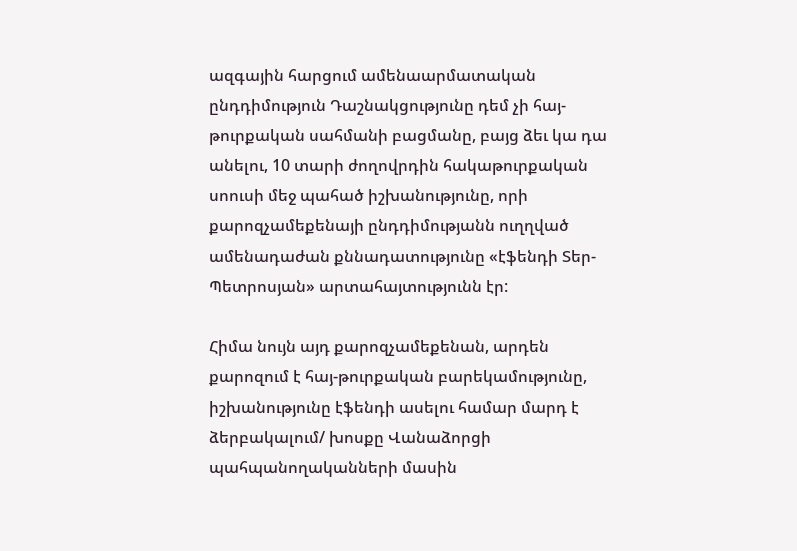ազգային հարցում ամենաարմատական ընդդիմություն Դաշնակցությունը դեմ չի հայ-թուրքական սահմանի բացմանը, բայց ձեւ կա դա անելու, 10 տարի ժողովրդին հակաթուրքական սոուսի մեջ պահած իշխանությունը, որի քարոզչամեքենայի ընդդիմությանն ուղղված ամենադաժան քննադատությունը «էֆենդի Տեր-Պետրոսյան» արտահայտությունն էր:

Հիմա նույն այդ քարոզչամեքենան, արդեն քարոզում է հայ-թուրքական բարեկամությունը, իշխանությունը էֆենդի ասելու համար մարդ է ձերբակալում/ խոսքը Վանաձորցի պահպանողականների մասին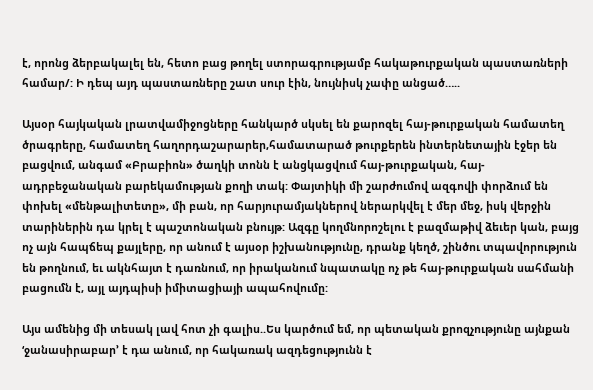է, որոնց ձերբակալել են, հետո բաց թողել ստորագրությամբ հակաթուրքական պաստառների համար/: Ի դեպ այդ պաստառները շատ սուր էին, նույնիսկ չափը անցած…..

Այսօր հայկական լրատվամիջոցները հանկարծ սկսել են քարոզել հայ-թուրքական համատեղ ծրագրերը, համատեղ հաղորդաշարարեր,համատարած թուրքերեն ինտերնետային էջեր են բացվում, անգամ «Բրաբիոն» ծաղկի տոնն է անցկացվում հայ-թուրքական, հայ-ադրբեջանական բարեկամության քողի տակ: Փայտիկի մի շարժումով ազգովի փորձում են փոխել «մենթալիտետը», մի բան, որ հարյուրամյակներով ներարկվել է մեր մեջ, իսկ վերջին տարիներին դա կրել է պաշտոնական բնույթ: Ազգը կողմնորոշելու է բազմաթիվ ձեւեր կան, բայց ոչ այն հապճեպ քայլերը, որ անում է այսօր իշխանությունը, դրանք կեղծ, շինծու տպավորություն են թողնում, եւ ակնհայտ է դառնում, որ իրականում նպատակը ոչ թե հայ-թուրքական սահմանի բացումն է, այլ այդպիսի իմիտացիայի ապահովումը:

Այս ամենից մի տեսակ լավ հոտ չի գալիս..Ես կարծում եմ, որ պետական քրոզչությունը այնքան ‘ջանասիրաբար’ է դա անում, որ հակառակ ազդեցությունն է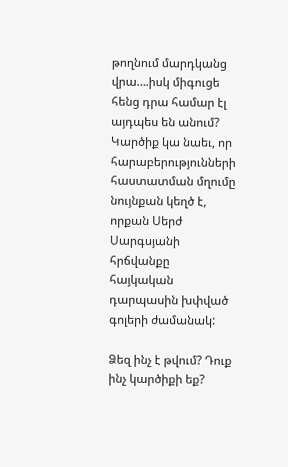թողնում մարդկանց վրա….իսկ միգուցե հենց դրա համար էլ այդպես են անում? Կարծիք կա նաեւ, որ հարաբերությունների հաստատման մղումը նույնքան կեղծ է, որքան Սերժ Սարգսյանի հրճվանքը հայկական դարպասին խփված գոլերի ժամանակ:

Ձեզ ինչ է թվում? Դուք ինչ կարծիքի եք?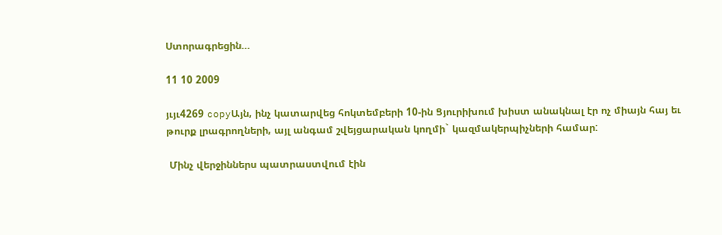Ստորագրեցին…

11 10 2009

յւյւ4269 copyԱյն, ինչ կատարվեց հոկտեմբերի 10-ին Ցյուրիխում խիստ անակնալ էր ոչ միայն հայ եւ թուրք լրագրողների, այլ անգամ շվեյցարական կողմի` կազմակերպիչների համար:

 Մինչ վերջիններս պատրաստվում էին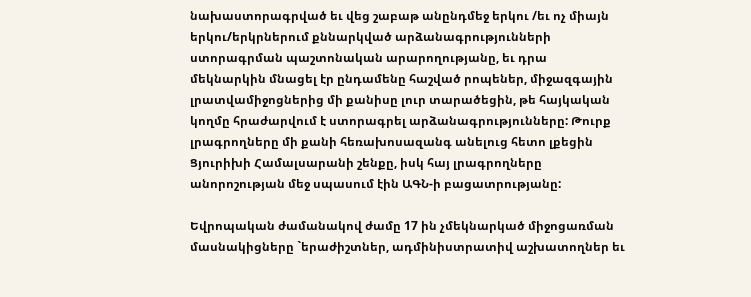նախաստորագրված եւ վեց շաբաթ անընդմեջ երկու /եւ ոչ միայն երկու/երկրներում քննարկված արձանագրությունների ստորագրման պաշտոնական արարողությանը, եւ դրա մեկնարկին մնացել էր ընդամենը հաշված րոպեներ, միջազգային լրատվամիջոցներից մի քանիսը լուր տարածեցին, թե հայկական կողմը հրաժարվում է ստորագրել արձանագրությունները: Թուրք լրագրողները մի քանի հեռախոսազանգ անելուց հետո լքեցին Ցյուրիխի Համալսարանի շենքը, իսկ հայ լրագրողները անորոշության մեջ սպասում էին ԱԳՆ-ի բացատրությանը:

Եվրոպական ժամանակով ժամը 17 ին չմեկնարկած միջոցառման մասնակիցները `երաժիշտներ, ադմինիստրատիվ աշխատողներ եւ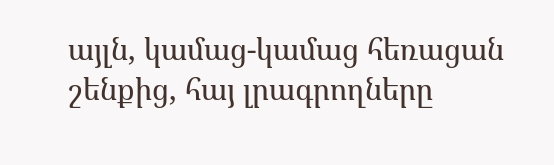այլն, կամաց-կամաց հեռացան շենքից, հայ լրագրողները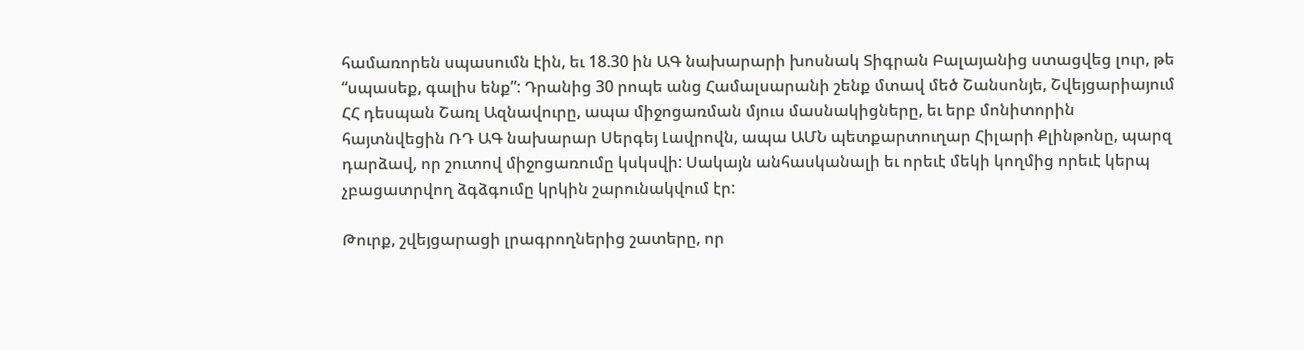համառորեն սպասումն էին, եւ 18.30 ին ԱԳ նախարարի խոսնակ Տիգրան Բալայանից ստացվեց լուր, թե “սպասեք, գալիս ենք”: Դրանից 30 րոպե անց Համալսարանի շենք մտավ մեծ Շանսոնյե, Շվեյցարիայում ՀՀ դեսպան Շառլ Ազնավուրը, ապա միջոցառման մյուս մասնակիցները, եւ երբ մոնիտորին հայտնվեցին ՌԴ ԱԳ նախարար Սերգեյ Լավրովն, ապա ԱՄՆ պետքարտուղար Հիլարի Քլինթոնը, պարզ դարձավ, որ շուտով միջոցառումը կսկսվի: Սակայն անհասկանալի եւ որեւէ մեկի կողմից որեւէ կերպ չբացատրվող ձգձգումը կրկին շարունակվում էր:

Թուրք, շվեյցարացի լրագրողներից շատերը, որ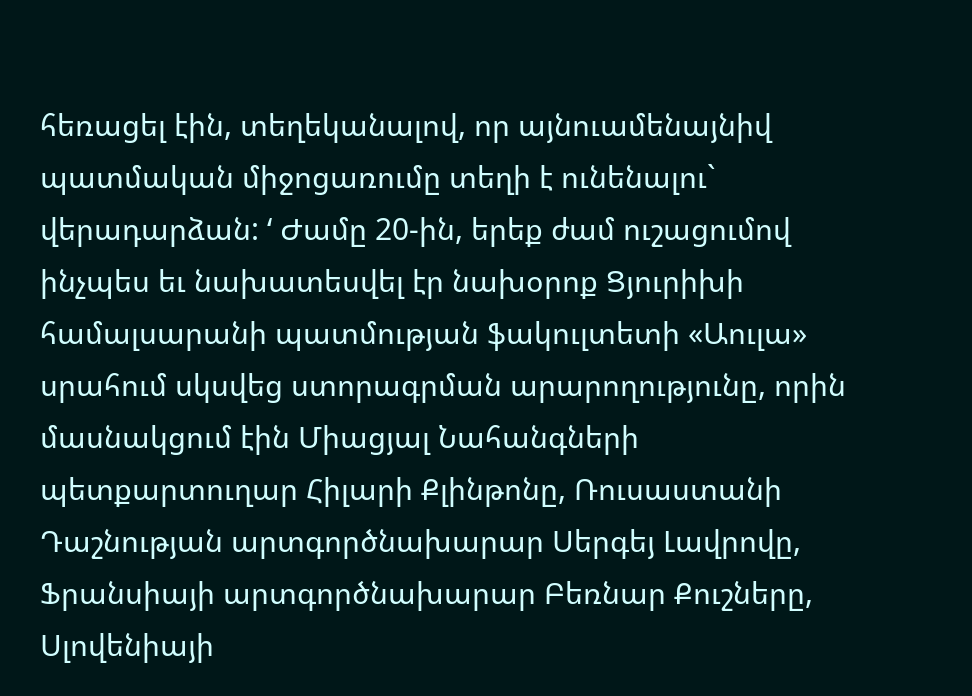հեռացել էին, տեղեկանալով, որ այնուամենայնիվ պատմական միջոցառումը տեղի է ունենալու` վերադարձան: ‘ Ժամը 20-ին, երեք ժամ ուշացումով ինչպես եւ նախատեսվել էր նախօրոք Ցյուրիխի համալսարանի պատմության ֆակուլտետի «Աուլա» սրահում սկսվեց ստորագրման արարողությունը, որին մասնակցում էին Միացյալ Նահանգների պետքարտուղար Հիլարի Քլինթոնը, Ռուսաստանի Դաշնության արտգործնախարար Սերգեյ Լավրովը, Ֆրանսիայի արտգործնախարար Բեռնար Քուշները, Սլովենիայի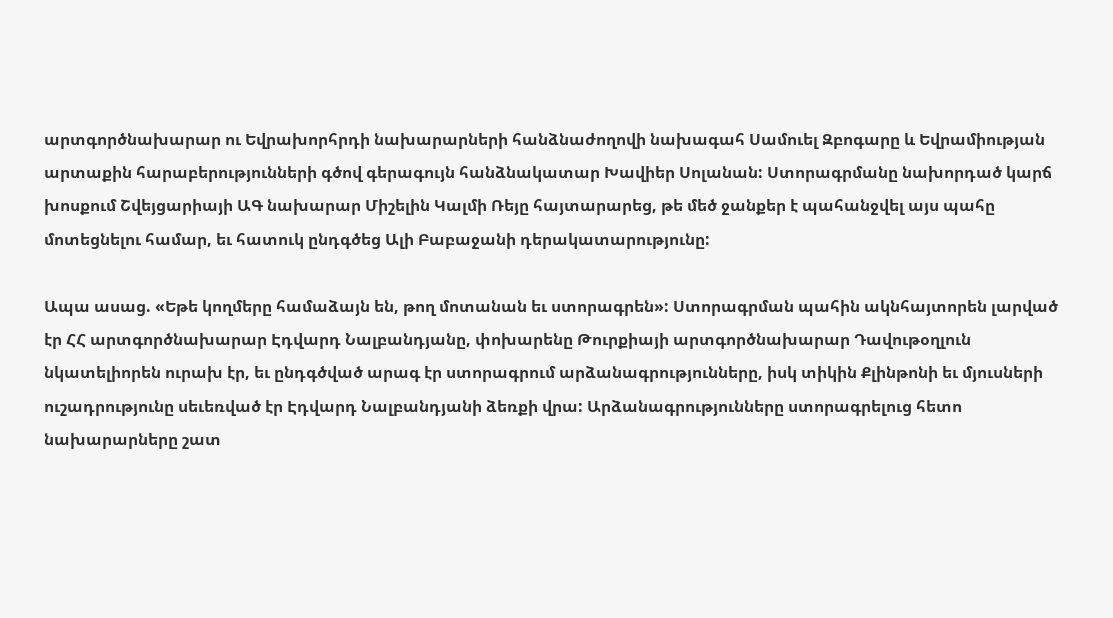արտգործնախարար ու Եվրախորհրդի նախարարների հանձնաժողովի նախագահ Սամուել Զբոգարը և Եվրամիության արտաքին հարաբերությունների գծով գերագույն հանձնակատար Խավիեր Սոլանան: Ստորագրմանը նախորդած կարճ խոսքում Շվեյցարիայի ԱԳ նախարար Միշելին Կալմի Ռեյը հայտարարեց, թե մեծ ջանքեր է պահանջվել այս պահը մոտեցնելու համար, եւ հատուկ ընդգծեց Ալի Բաբաջանի դերակատարությունը:

Ապա ասաց. «Եթե կողմերը համաձայն են, թող մոտանան եւ ստորագրեն»: Ստորագրման պահին ակնհայտորեն լարված էր ՀՀ արտգործնախարար Էդվարդ Նալբանդյանը, փոխարենը Թուրքիայի արտգործնախարար Դավութօղլուն նկատելիորեն ուրախ էր, եւ ընդգծված արագ էր ստորագրում արձանագրությունները, իսկ տիկին Քլինթոնի եւ մյուսների ուշադրությունը սեւեռված էր Էդվարդ Նալբանդյանի ձեռքի վրա: Արձանագրությունները ստորագրելուց հետո նախարարները շատ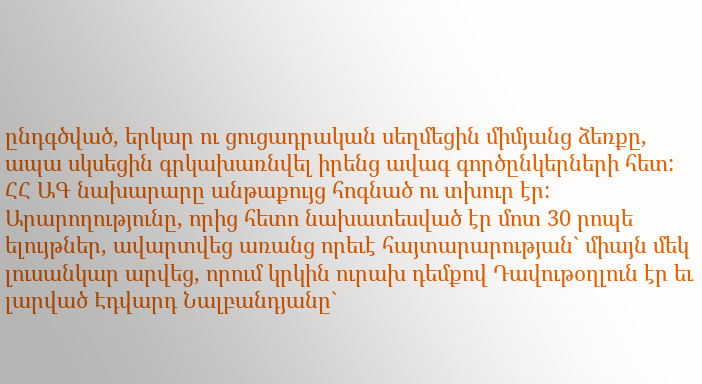ընդգծված, երկար ու ցուցադրական սեղմեցին միմյանց ձեռքը, ապա սկսեցին գրկախառնվել իրենց ավագ գործընկերների հետ: ՀՀ ԱԳ նախարարը անթաքույց հոգնած ու տխուր էր: Արարողությունը, որից հետո նախատեսված էր մոտ 30 րոպե ելույթներ, ավարտվեց առանց որեւէ հայտարարության` միայն մեկ լուսանկար արվեց, որում կրկին ուրախ դեմքով Դավութօղլուն էր եւ լարված Էդվարդ Նալբանդյանը`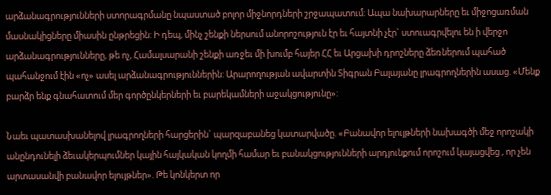արձանագրությունների ստորագրմանը նպաստած բոլոր միջնորդների շրջապատում: Ապա նախարարները եւ միջոցառման մասնակիցները միասին ընթրեցին: Ի դեպ, մինչ շենքի ներսում անորոշություն էր եւ հայտնի չէր` ստուագրվելու են ի վերջո արձանագրությունները, թե ոչ, Համալսարանի շենքի առջեւ մի խումբ հայեր ՀՀ եւ Արցախի դրոշները ձեռներում պահած պահանջում էին «ոչ» ասել արձանագրություններին: Արարողության ավարտին Տիգրան Բալայանը լրագրողներին ասաց. «Մենք բարձր ենք գնահատում մեր գործընկերների եւ բարեկամների աջակցությունը»:

Նաեւ պատասխանելով լրագրողների հարցերին` պարզաբանեց կատարվածը. «Բանավոր ելույթների նախագծի մեջ որոշակի անընդունելի ձեւակերպումներ կային հայկական կողմի համար եւ բանակցությունների արդյունքում որոշում կայացվեց , որ չեն արտասանվի բանավոր ելույթներ». Թե կոնկերտ որ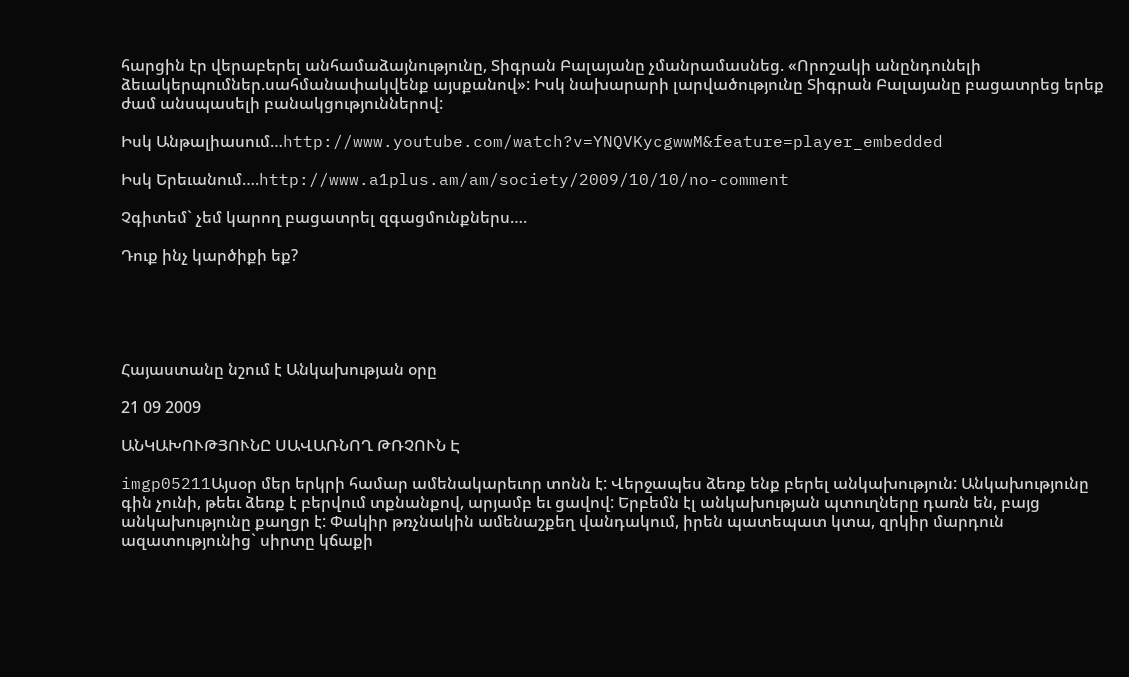հարցին էր վերաբերել անհամաձայնությունը, Տիգրան Բալայանը չմանրամասնեց. «Որոշակի անընդունելի ձեւակերպումներ.սահմանափակվենք այսքանով»: Իսկ նախարարի լարվածությունը Տիգրան Բալայանը բացատրեց երեք ժամ անսպասելի բանակցություններով:

Իսկ Անթալիասում…http://www.youtube.com/watch?v=YNQVKycgwwM&feature=player_embedded

Իսկ Երեւանում….http://www.a1plus.am/am/society/2009/10/10/no-comment

Չգիտեմ` չեմ կարող բացատրել զգացմունքներս….

Դուք ինչ կարծիքի եք?





Հայաստանը նշում է Անկախության օրը

21 09 2009

ԱՆԿԱԽՈՒԹՅՈՒՆԸ ՍԱՎԱՌՆՈՂ ԹՌՉՈՒՆ Է

imgp05211Այսօր մեր երկրի համար ամենակարեւոր տոնն է: Վերջապես ձեռք ենք բերել անկախություն: Անկախությունը գին չունի, թեեւ ձեռք է բերվում տքնանքով, արյամբ եւ ցավով: Երբեմն էլ անկախության պտուղները դառն են, բայց անկախությունը քաղցր է: Փակիր թռչնակին ամենաշքեղ վանդակում, իրեն պատեպատ կտա, զրկիր մարդուն ազատությունից` սիրտը կճաքի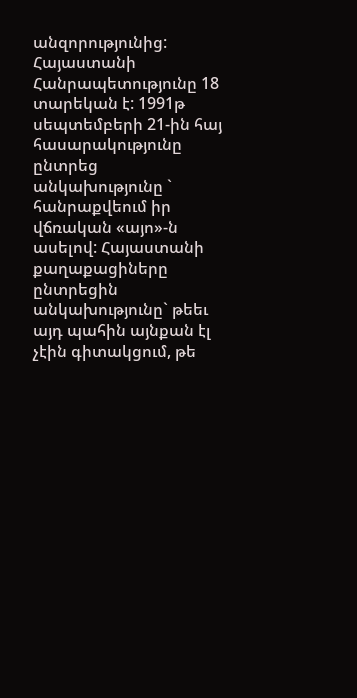անզորությունից: Հայաստանի Հանրապետությունը 18 տարեկան է: 1991թ սեպտեմբերի 21-ին հայ հասարակությունը ընտրեց անկախությունը ` հանրաքվեում իր վճռական «այո»-ն ասելով: Հայաստանի քաղաքացիները ընտրեցին անկախությունը` թեեւ այդ պահին այնքան էլ չէին գիտակցում, թե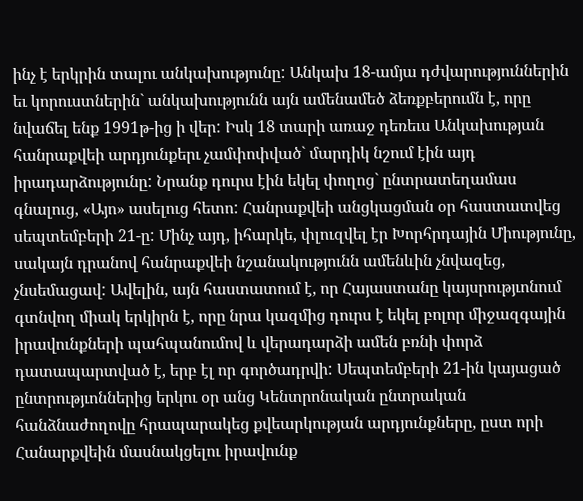ինչ է երկրին տալու անկախությունը: Անկախ 18-ամյա դժվարություններին եւ կորուստներին` անկախությունն այն ամենամեծ ձեռքբերումն է, որը նվաճել ենք 1991թ-ից ի վեր: Իսկ 18 տարի առաջ դեռեւս Անկախության հանրաքվեի արդյունքերւ չամփոփված` մարդիկ նշում էին այդ իրադարձությունը: Նրանք դուրս էին եկել փողոց` ընտրատեղամաս գնալուց, «Այո» ասելուց հետո: Հանրաքվեի անցկացման օր հաստատվեց սեպտեմբերի 21-ը: Մինչ այդ, իհարկե, փլուզվել էր Խորհրդային Միությունը, սակայն դրանով հանրաքվեի նշանակությունն ամենևին չնվազեց, չնսեմացավ: Ավելին, այն հաստատում է, որ Հայաստանը կայսրությւոնում գտնվող միակ երկիրն է, որը նրա կազմից դուրս է եկել բոլոր միջազգային իրավունքների պահպանումով և վերադարձի ամեն բռնի փորձ դատապարտված է, երբ էլ որ գործադրվի: Սեպտեմբերի 21-ին կայացած ընտրությւոններից երկու օր անց Կենտրոնական ընտրական հանձնաժողովը հրապարակեց քվեարկության արդյունքները, ըստ որի Հանարքվեին մասնակցելու իրավունք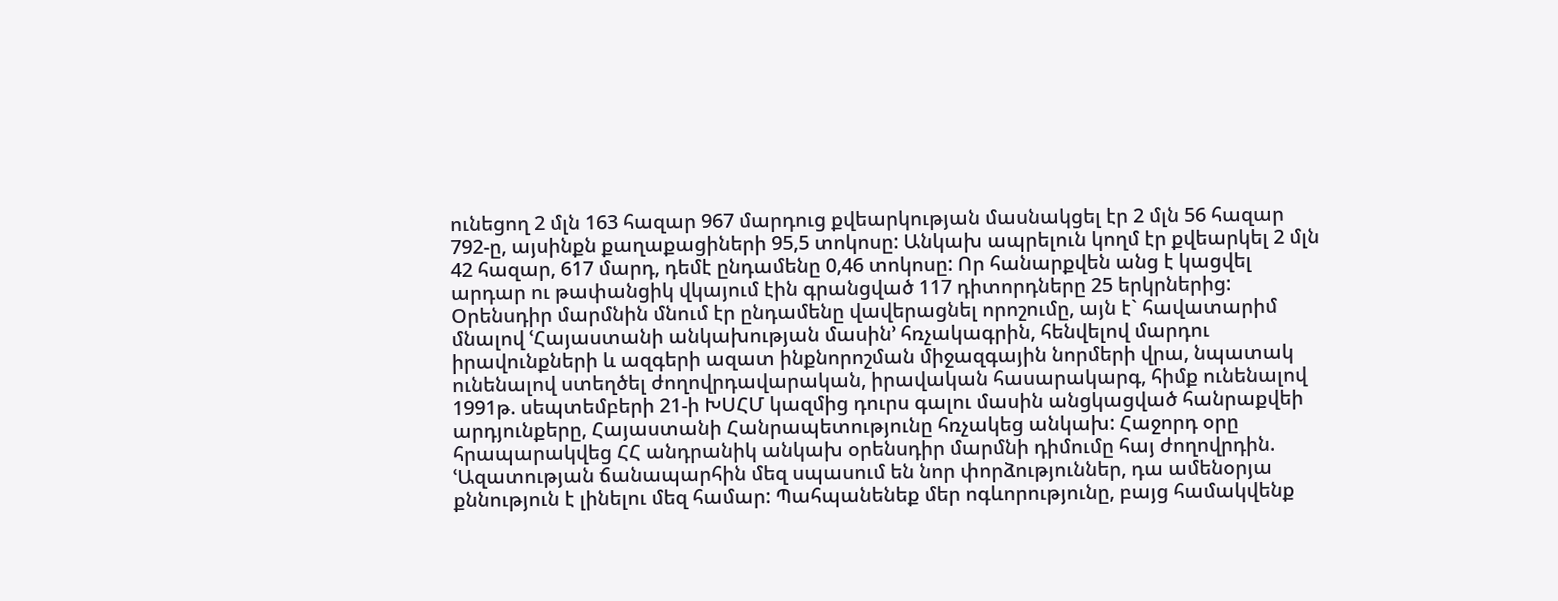ունեցող 2 մլն 163 հազար 967 մարդուց քվեարկության մասնակցել էր 2 մլն 56 հազար 792-ը, այսինքն քաղաքացիների 95,5 տոկոսը: Անկախ ապրելուն կողմ էր քվեարկել 2 մլն 42 հազար, 617 մարդ, դեմէ ընդամենը 0,46 տոկոսը: Որ հանարքվեն անց է կացվել արդար ու թափանցիկ վկայում էին գրանցված 117 դիտորդները 25 երկրներից: Օրենսդիր մարմնին մնում էր ընդամենը վավերացնել որոշումը, այն է` հավատարիմ մնալով ՙՀայաստանի անկախության մասին՚ հռչակագրին, հենվելով մարդու իրավունքների և ազգերի ազատ ինքնորոշման միջազգային նորմերի վրա, նպատակ ունենալով ստեղծել ժողովրդավարական, իրավական հասարակարգ, հիմք ունենալով 1991թ. սեպտեմբերի 21-ի ԽՍՀՄ կազմից դուրս գալու մասին անցկացված հանրաքվեի արդյունքերը, Հայաստանի Հանրապետությունը հռչակեց անկախ: Հաջորդ օրը հրապարակվեց ՀՀ անդրանիկ անկախ օրենսդիր մարմնի դիմումը հայ ժողովրդին. ՙԱզատության ճանապարհին մեզ սպասում են նոր փորձություններ, դա ամենօրյա քննություն է լինելու մեզ համար: Պահպանենեք մեր ոգևորությունը, բայց համակվենք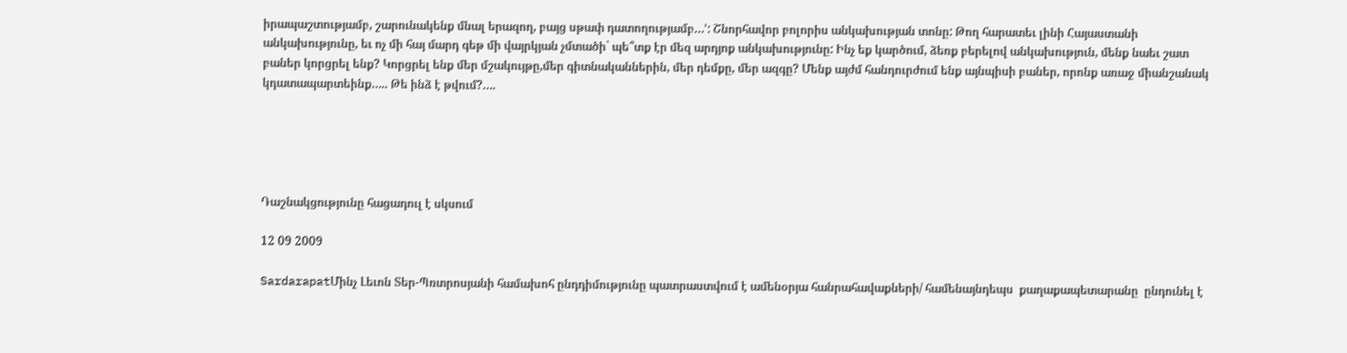իրապաշտությամբ, շարունակենք մնալ երազող, բայց սթափ դատողությամբ…՚: Շնորհավոր բոլորիս անկախության տոնը: Թող հարատեւ լինի Հայաստանի անկախությունը, եւ ոչ մի հայ մարդ գեթ մի վայրկյան չմտածի` պե՞տք էր մեզ արդյոք անկախությունը: Ինչ եք կարծում, ձեռք բերելով անկախություն, մենք նաեւ շատ բաներ կորցրել ենք? Կորցրել ենք մեր մշակույթը,մեր գիտնականներին, մեր դեմքը, մեր ազգը? Մենք այժմ հանդուրժում ենք այնպիսի բաներ, որոնք առաջ միանշանակ կդատապարտեինք….. Թե ինձ է թվում?….





Դաշնակցությունը հացադուլ է սկսում

12 09 2009

SardarapatՄինչ Լեւոն Տեր-Պռտրոսյանի համախոհ ընդդիմությունը պատրաստվում է ամենօրյա հանրահավաքների/ համենայնդեպս  քաղաքապետարանը  ընդունել է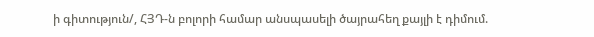ի գիտություն/, ՀՅԴ-ն բոլորի համար անսպասելի ծայրահեղ քայլի է դիմում.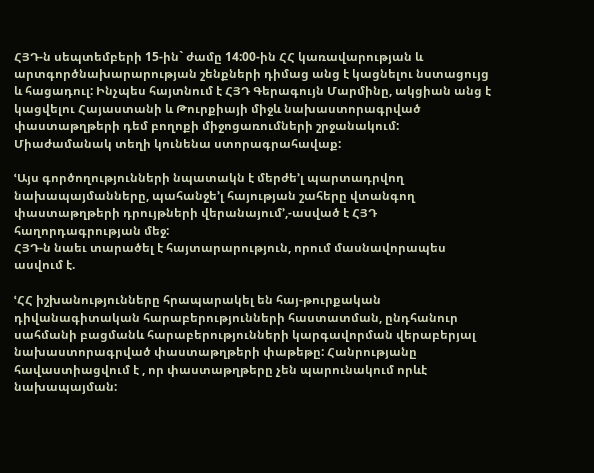ՀՅԴ-ն սեպտեմբերի 15-ին` ժամը 14:00-ին ՀՀ կառավարության և արտգործնախարարության շենքների դիմաց անց է կացնելու նստացույց և հացադուլ: Ինչպես հայտնում է ՀՅԴ Գերագույն Մարմինը, ակցիան անց է կացվելու Հայաստանի և Թուրքիայի միջև նախաստորագրված փաստաթղթերի դեմ բողոքի միջոցառումների շրջանակում: Միաժամանակ տեղի կունենա ստորագրահավաք:

ՙԱյս գործողությունների նպատակն է մերժե’լ պարտադրվող նախապայմանները, պահանջե’լ հայության շահերը վտանգող փաստաթղթերի դրույթների վերանայում՚,-ասված է ՀՅԴ հաղորդագրության մեջ:
ՀՅԴ-ն նաեւ տարածել է հայտարարություն, որում մասնավորապես ասվում է.

ՙՀՀ իշխանությունները հրապարակել են հայ-թուրքական դիվանագիտական հարաբերությունների հաստատման, ընդհանուր սահմանի բացմանև հարաբերությունների կարգավորման վերաբերյալ նախաստորագրված փաստաթղթերի փաթեթը: Հանրությանը հավաստիացվում է , որ փաստաթղթերը չեն պարունակում որևէ նախապայման: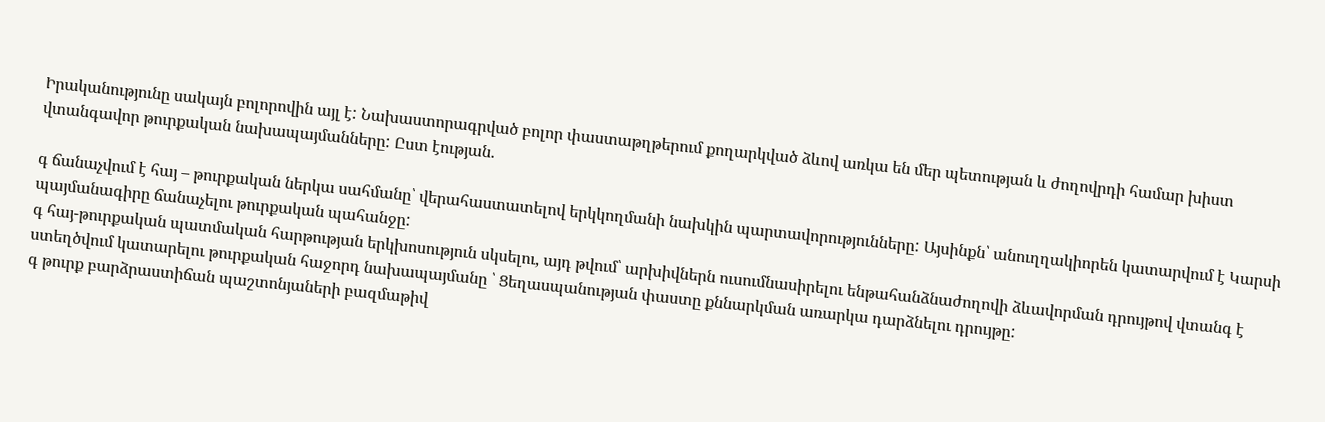Իրականությունը սակայն բոլորովին այլ է: Նախաստորագրված բոլոր փաստաթղթերում քողարկված ձևով առկա են մեր պետության և ժողովրդի համար խիստ վտանգավոր թուրքական նախապայմանները: Ըստ էության.

գ ճանաչվում է հայ – թուրքական ներկա սահմանը՝ վերահաստատելով երկկողմանի նախկին պարտավորությունները: Այսինքն՝ անուղղակիորեն կատարվում է Կարսի պայմանագիրը ճանաչելու թուրքական պահանջը:
գ հայ-թուրքական պատմական հարթության երկխոսություն սկսելու, այդ թվում՝ արխիվներն ուսումնասիրելու ենթահանձնաժողովի ձևավորման դրույթով վտանգ է ստեղծվում կատարելու թուրքական հաջորդ նախապայմանը ՝ Ցեղասպանության փաստը քննարկման առարկա դարձնելու դրույթը:
գ թուրք բարձրաստիճան պաշտոնյաների բազմաթիվ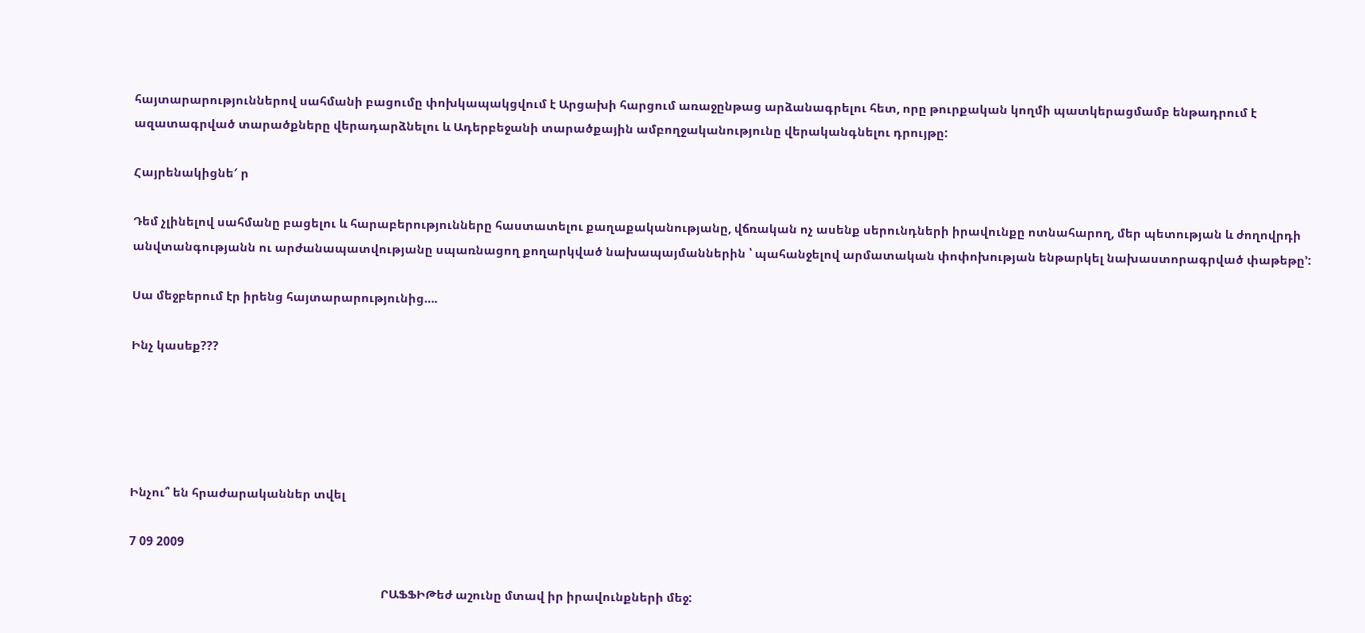հայտարարություններով սահմանի բացումը փոխկապակցվում է Արցախի հարցում առաջընթաց արձանագրելու հետ, որը թուրքական կողմի պատկերացմամբ ենթադրում է ազատագրված տարածքները վերադարձնելու և Ադերբեջանի տարածքային ամբողջականությունը վերականգնելու դրույթը:

Հայրենակիցնե′ ր

Դեմ չլինելով սահմանը բացելու և հարաբերությունները հաստատելու քաղաքականությանը, վճռական ոչ ասենք սերունդների իրավունքը ոտնահարող, մեր պետության և ժողովրդի անվտանգությանն ու արժանապատվությանը սպառնացող քողարկված նախապայմաններին ՝ պահանջելով արմատական փոփոխության ենթարկել նախաստորագրված փաթեթը՚:

Սա մեջբերում էր իրենց հայտարարությունից….

Ինչ կասեք???





Ինչու՞ են հրաժարականներ տվել

7 09 2009

                                                                                    ՐԱՖՖԻԹեժ աշունը մտավ իր իրավունքների մեջ: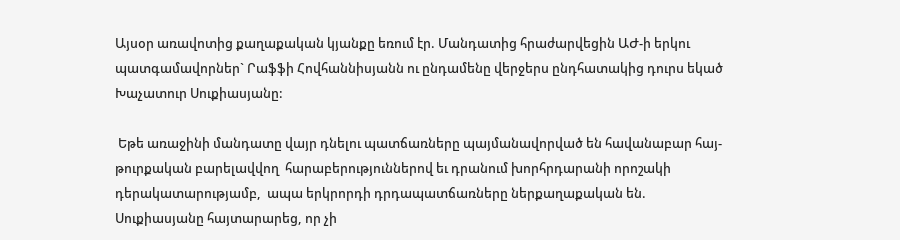Այսօր առավոտից քաղաքական կյանքը եռում էր. Մանդատից հրաժարվեցին ԱԺ-ի երկու պատգամավորներ` Րաֆֆի Հովհաննիսյանն ու ընդամենը վերջերս ընդհատակից դուրս եկած Խաչատուր Սուքիասյանը:

 Եթե առաջինի մանդատը վայր դնելու պատճառները պայմանավորված են հավանաբար հայ-թուրքական բարելավվող  հարաբերություններով եւ դրանում խորհրդարանի որոշակի դերակատարությամբ,  ապա երկրորդի դրդապատճառները ներքաղաքական են. Սուքիասյանը հայտարարեց, որ չի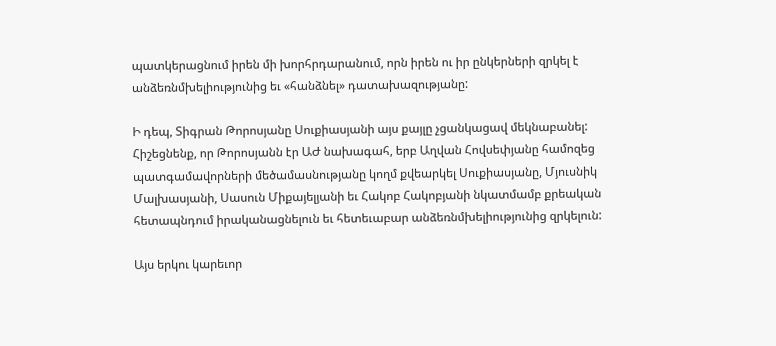պատկերացնում իրեն մի խորհրդարանում, որն իրեն ու իր ընկերների զրկել է անձեռնմխելիությունից եւ «հանձնել» դատախազությանը:

Ի դեպ, Տիգրան Թորոսյանը Սուքիասյանի այս քայլը չցանկացավ մեկնաբանել: Հիշեցնենք, որ Թորոսյանն էր ԱԺ նախագահ, երբ Աղվան Հովսեփյանը համոզեց պատգամավորների մեծամասնությանը կողմ քվեարկել Սուքիասյանը, Մյուսնիկ Մալխասյանի, Սասուն Միքայելյանի եւ Հակոբ Հակոբյանի նկատմամբ քրեական հետապնդում իրականացնելուն եւ հետեւաբար անձեռնմխելիությունից զրկելուն:

Այս երկու կարեւոր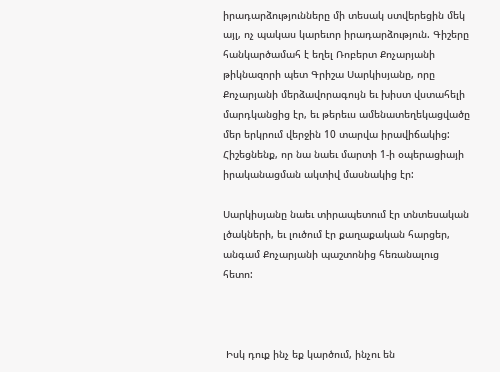իրադարձությունները մի տեսակ ստվերեցին մեկ այլ, ոչ պակաս կարեւոր իրադարձություն. Գիշերը հանկարծամահ է եղել Ռոբերտ Քոչարյանի թիկնազորի պետ Գրիշա Սարկիսյանը, որը Քոչարյանի մերձավորագույն եւ խիստ վստահելի մարդկանցից էր, եւ թերեւս ամենատեղեկացվածը մեր երկրում վերջին 10 տարվա իրավիճակից: Հիշեցնենք, որ նա նաեւ մարտի 1-ի օպերացիայի իրականացման ակտիվ մասնակից էր:

Սարկիսյանը նաեւ տիրապետում էր տնտեսական լծակների, եւ լուծում էր քաղաքական հարցեր, անգամ Քոչարյանի պաշտոնից հեռանալուց հետո:



 Իսկ դուք ինչ եք կարծում, ինչու են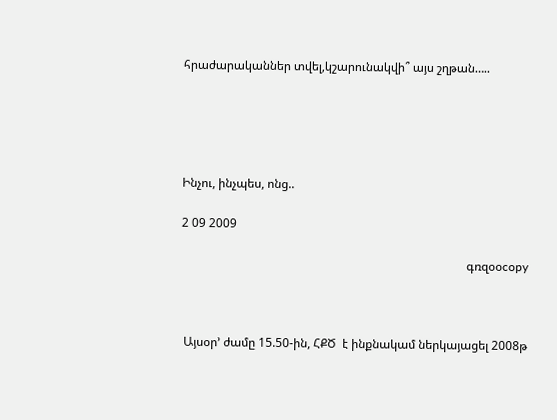հրաժարականներ տվել,կշարունակվի՞ այս շղթան…..





Ինչու, ինչպես, ոնց..

2 09 2009

                                                                                               գռզօօcopy



 Այսօր’ ժամը 15.50-ին, ՀՔԾ  է ինքնակամ ներկայացել 2008թ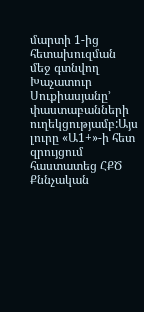մարտի 1-ից հետախուզման մեջ գտնվող Խաչատուր Սուքիասյանը’ փաստաբանների ուղեկցությամբ:Այս լուրը «Ա1+»-ի հետ զրույցում հաստատեց ՀՔԾ Քննչական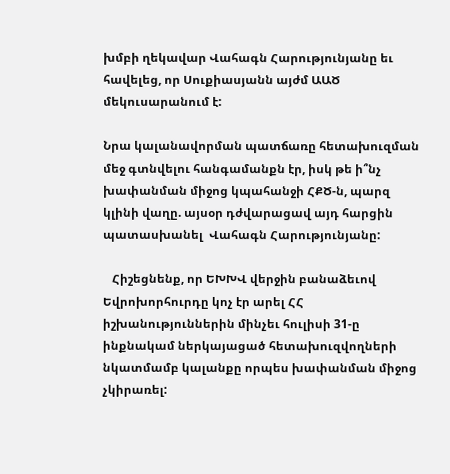խմբի ղեկավար Վահագն Հարությունյանը եւ հավելեց, որ Սուքիասյանն այժմ ԱԱԾ մեկուսարանում է:

Նրա կալանավորման պատճառը հետախուզման մեջ գտնվելու հանգամանքն էր, իսկ թե ի՞նչ խափանման միջոց կպահանջի ՀՔԾ-ն, պարզ կլինի վաղը. այսօր դժվարացավ այդ հարցին պատասխանել  Վահագն Հարությունյանը:

   Հիշեցնենք, որ ԵԽԽՎ վերջին բանաձեւով Եվրոխորհուրդը կոչ էր արել ՀՀ իշխանություններին մինչեւ հուլիսի 31-ը ինքնակամ ներկայացած հետախուզվողների նկատմամբ կալանքը որպես խափանման միջոց չկիրառել: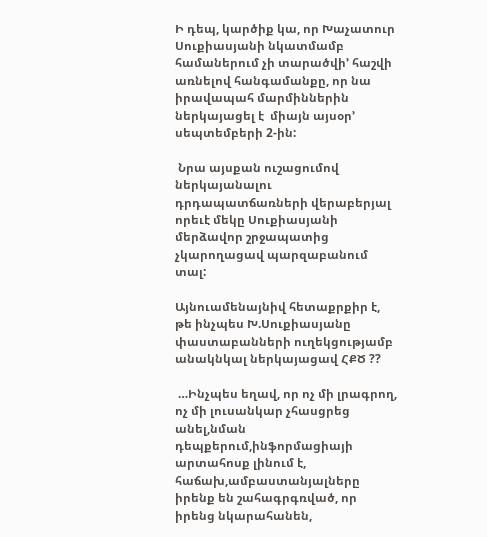Ի դեպ, կարծիք կա, որ Խաչատուր Սուքիասյանի նկատմամբ համաներում չի տարածվի’ հաշվի առնելով հանգամանքը, որ նա իրավապահ մարմիններին ներկայացել է  միայն այսօր’ սեպտեմբերի 2-ին:

 Նրա այսքան ուշացումով ներկայանալու դրդապատճառների վերաբերյալ  որեւէ մեկը Սուքիասյանի մերձավոր շրջապատից չկարողացավ պարզաբանում տալ:

Այնուամենայնիվ հետաքրքիր է, թե ինչպես Խ.Սուքիասյանը փաստաբանների ուղեկցությամբ անակնկալ ներկայացավ ՀՔԾ ??

 …Ինչպես եղավ, որ ոչ մի լրագրող, ոչ մի լուսանկար չհասցրեց անել,նման դեպքերում,ինֆորմացիայի արտահոսք լինում է, հաճախ,ամբաստանյալները իրենք են շահագրգռված, որ իրենց նկարահանեն,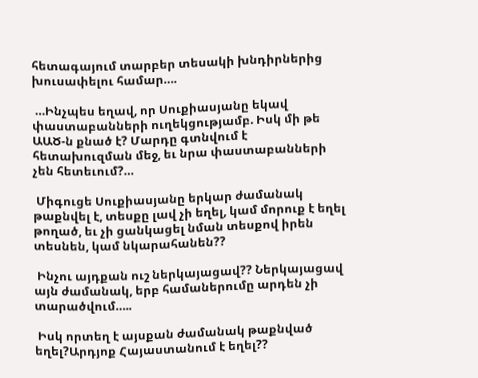հետագայում տարբեր տեսակի խնդիրներից խուսափելու համար….

 …Ինչպես եղավ, որ Սուքիասյանը եկավ փաստաբանների ուղեկցությամբ. Իսկ մի թե ԱԱԾ-ն քնած է? Մարդը գտնվում է հետախուզման մեջ, եւ նրա փաստաբանների չեն հետեւում?…

 Միգուցե Սուքիասյանը երկար ժամանակ թաքնվել է, տեսքը լավ չի եղել, կամ մորուք է եղել թողած, եւ չի ցանկացել նման տեսքով իրեն տեսնեն, կամ նկարահանեն??

 Ինչու այդքան ուշ ներկայացավ?? Ներկայացավ այն ժամանակ, երբ համաներումը արդեն չի տարածվում…..

 Իսկ որտեղ է այսքան ժամանակ թաքնված եղել?Արդյոք Հայաստանում է եղել??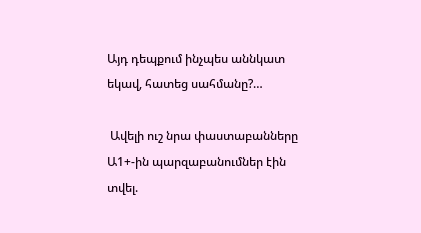Այդ դեպքում ինչպես աննկատ եկավ, հատեց սահմանը?…

 Ավելի ուշ նրա փաստաբանները Ա1+-ին պարզաբանումներ էին տվել.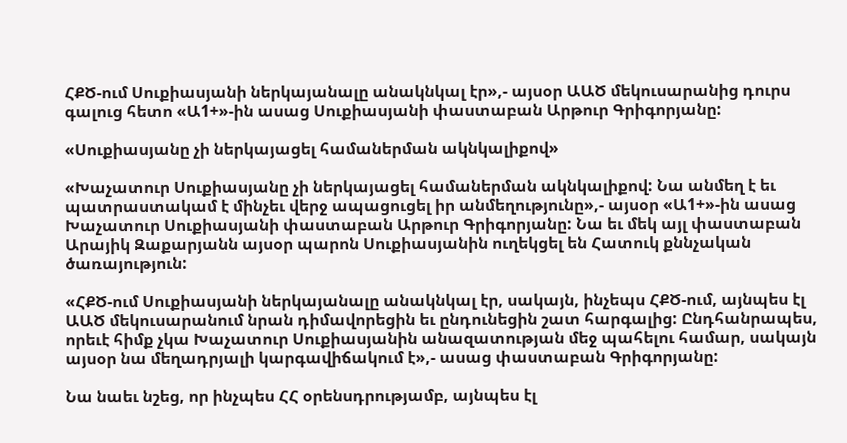ՀՔԾ-ում Սուքիասյանի ներկայանալը անակնկալ էր»,- այսօր ԱԱԾ մեկուսարանից դուրս գալուց հետո «Ա1+»-ին ասաց Սուքիասյանի փաստաբան Արթուր Գրիգորյանը:

«Սուքիասյանը չի ներկայացել համաներման ակնկալիքով»

«Խաչատուր Սուքիասյանը չի ներկայացել համաներման ակնկալիքով: Նա անմեղ է եւ պատրաստակամ է մինչեւ վերջ ապացուցել իր անմեղությունը»,- այսօր «Ա1+»-ին ասաց Խաչատուր Սուքիասյանի փաստաբան Արթուր Գրիգորյանը: Նա եւ մեկ այլ փաստաբան Արայիկ Զաքարյանն այսօր պարոն Սուքիասյանին ուղեկցել են Հատուկ քննչական ծառայություն:

«ՀՔԾ-ում Սուքիասյանի ներկայանալը անակնկալ էր, սակայն, ինչեպս ՀՔԾ-ում, այնպես էլ ԱԱԾ մեկուսարանում նրան դիմավորեցին եւ ընդունեցին շատ հարգալից: Ընդհանրապես, որեւէ հիմք չկա Խաչատուր Սուքիասյանին անազատության մեջ պահելու համար, սակայն այսօր նա մեղադրյալի կարգավիճակում է»,- ասաց փաստաբան Գրիգորյանը:

Նա նաեւ նշեց, որ ինչպես ՀՀ օրենսդրությամբ, այնպես էլ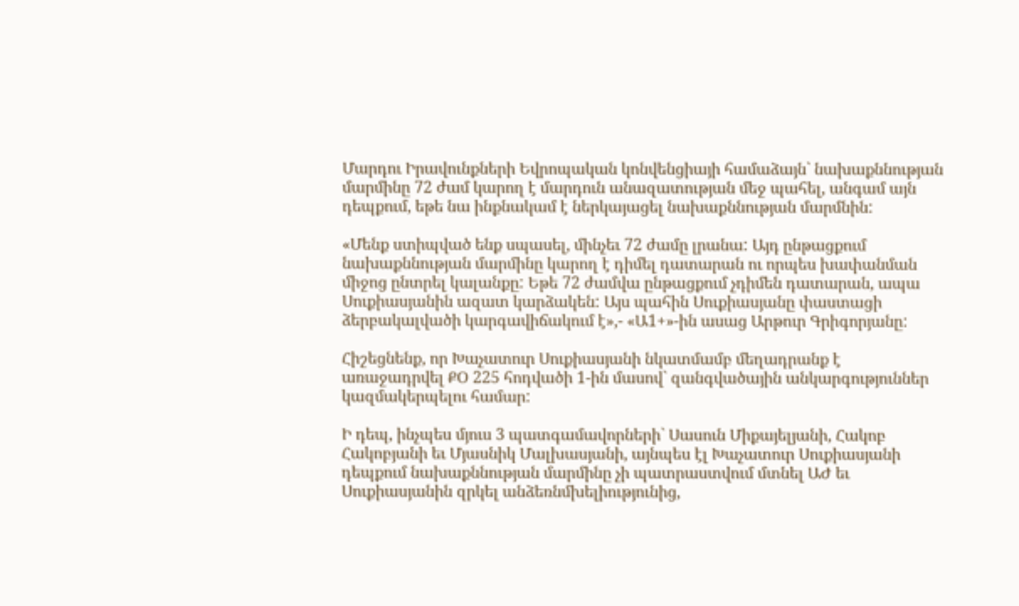Մարդու Իրավունքների Եվրոպական կոնվենցիայի համաձայն` նախաքննության մարմինը 72 ժամ կարող է մարդուն անազատության մեջ պահել, անգամ այն դեպքում, եթե նա ինքնակամ է ներկայացել նախաքննության մարմնին:

«Մենք ստիպված ենք սպասել, մինչեւ 72 ժամը լրանա: Այդ ընթացքում նախաքննության մարմինը կարող է դիմել դատարան ու որպես խափանման միջոց ընտրել կալանքը: Եթե 72 ժամվա ընթացքում չդիմեն դատարան, ապա Սուքիասյանին ազատ կարձակեն: Այս պահին Սուքիասյանը փաստացի ձերբակալվածի կարգավիճակում է»,- «Ա1+»-ին ասաց Արթուր Գրիգորյանը:

Հիշեցնենք, որ Խաչատուր Սուքիասյանի նկատմամբ մեղադրանք է առաջադրվել ՔՕ 225 հոդվածի 1-ին մասով` զանգվածային անկարգություններ կազմակերպելու համար:

Ի դեպ, ինչպես մյուս 3 պատգամավորների` Սասուն Միքայելյանի, Հակոբ Հակոբյանի եւ Մյասնիկ Մալխասյանի, այնպես էլ Խաչատուր Սուքիասյանի դեպքում նախաքննության մարմինը չի պատրաստվում մտնել ԱԺ եւ Սուքիասյանին զրկել անձեռնմխելիությունից,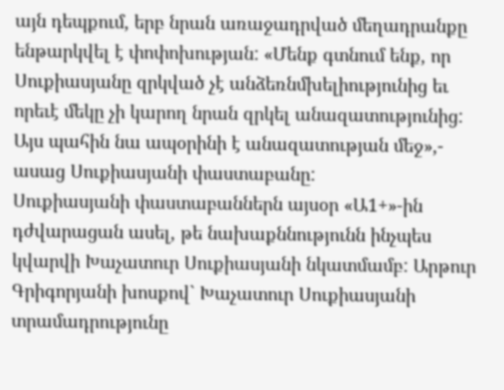այն դեպքում, երբ նրան առաջադրված մեղադրանքը ենթարկվել է փոփոխության: «Մենք գտնում ենք, որ Սուքիասյանը զրկված չէ անձեռնմխելիությունից եւ որեւէ մեկը չի կարող նրան զրկել անազատությունից: Այս պահին նա ապօրինի է անազատության մեջ»,- ասաց Սուքիասյանի փաստաբանը:
Սուքիասյանի փաստաբաններն այսօր «Ա1+»-ին դժվարացան ասել, թե նախաքննությունն ինչպես կվարվի Խաչատուր Սուքիասյանի նկատմամբ: Արթուր Գրիգորյանի խոսքով` Խաչատուր Սուքիասյանի տրամադրությունը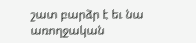շատ բարձր է եւ նա առողջական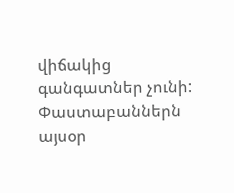վիճակից գանգատներ չունի: Փաստաբաններն այսօր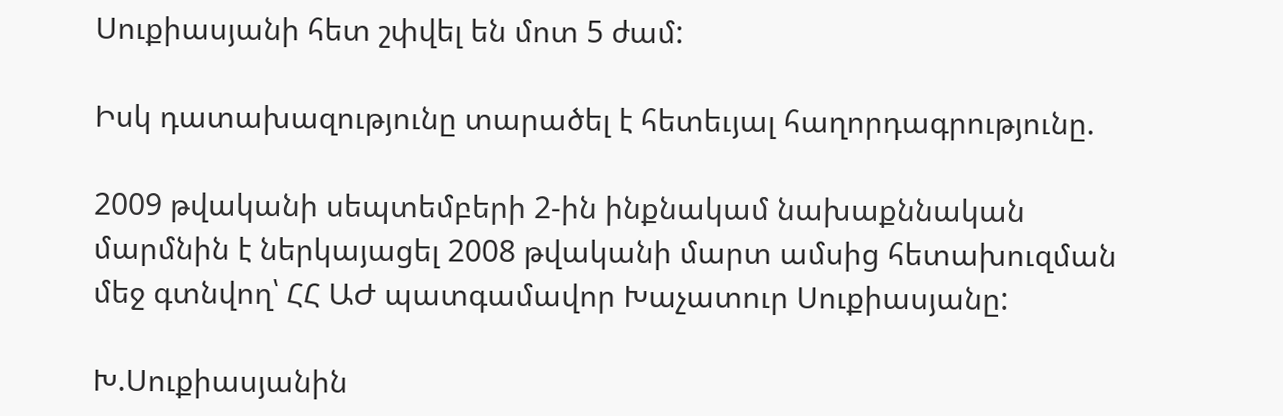Սուքիասյանի հետ շփվել են մոտ 5 ժամ:

Իսկ դատախազությունը տարածել է հետեւյալ հաղորդագրությունը.

2009 թվականի սեպտեմբերի 2-ին ինքնակամ նախաքննական մարմնին է ներկայացել 2008 թվականի մարտ ամսից հետախուզման մեջ գտնվող՝ ՀՀ ԱԺ պատգամավոր Խաչատուր Սուքիասյանը:

Խ.Սուքիասյանին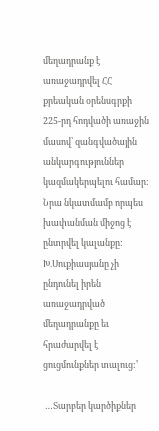մեղադրանք է առաջադրվել ՀՀ քրեական օրենսգրքի 225-րդ հոդվածի առաջին մասով՝ զանգվածային անկարգություններ կազմակերպելու համար: Նրա նկատմամբ որպես խափանման միջոց է ընտրվել կալանքը:
Խ.Սուքիասյանը չի ընդունել իրեն առաջադրված մեղադրանքը եւ հրաժարվել է ցուցմունքներ տալուց:’

 …Տարբեր կարծիքներ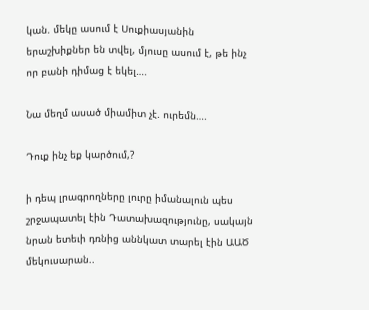կան. մեկը ասում է Սուքիասյանին երաշխիքներ են տվել, մյուսը ասում է, թե ինչ որ բանի դիմաց է եկել….

Նա մեղմ ասած միամիտ չէ. ուրեմն….

Դուք ինչ եք կարծում,?

ի դեպ լրագրողները լուրը իմանալուն պես շրջապատել էին Դատախազությունը, սակայն նրան ետեւի դռնից աննկատ տարել էին ԱԱԾ մեկուսարան..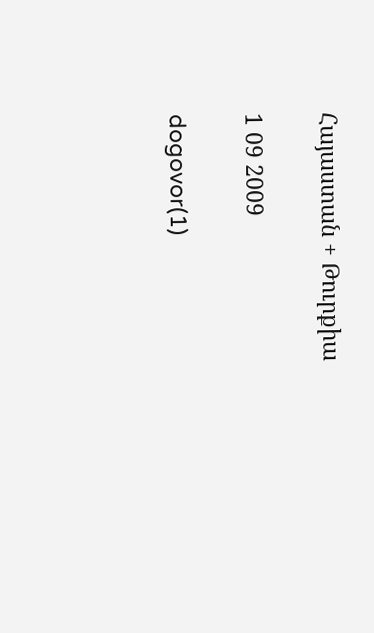Հայաստան + Թուրքիա

1 09 2009

dogovor(1)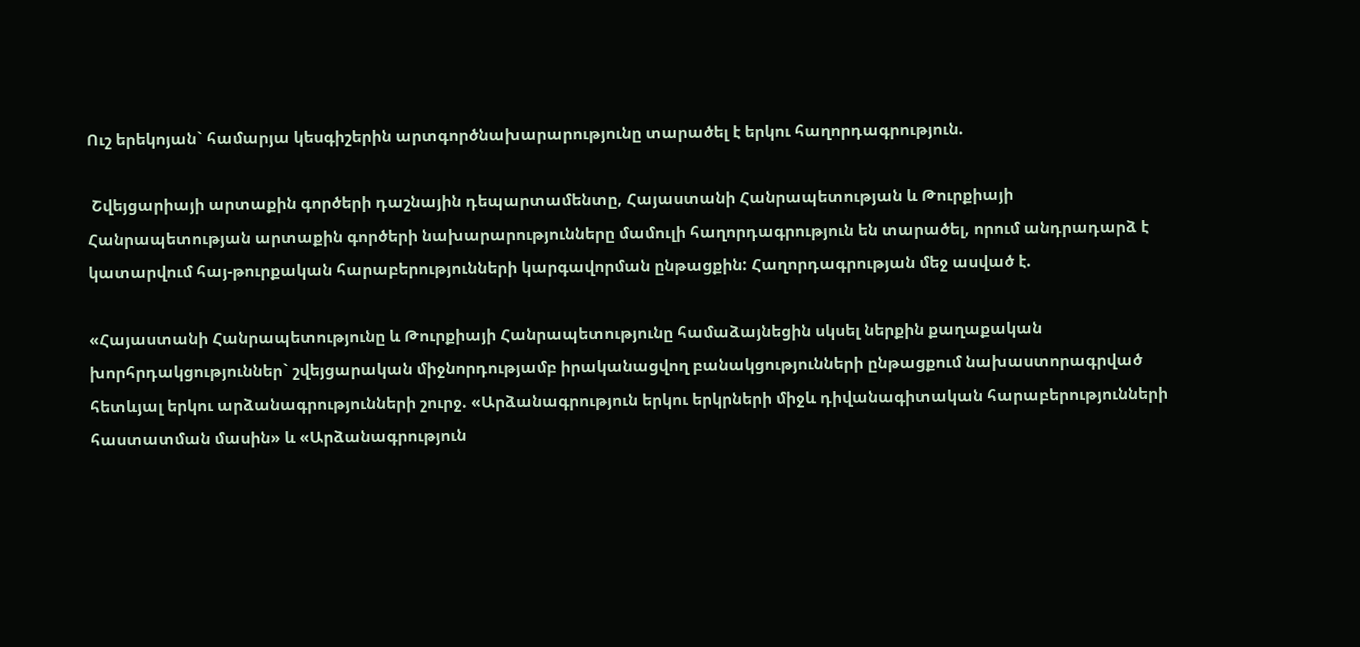Ուշ երեկոյան` համարյա կեսգիշերին արտգործնախարարությունը տարածել է երկու հաղորդագրություն.

 Շվեյցարիայի արտաքին գործերի դաշնային դեպարտամենտը, Հայաստանի Հանրապետության և Թուրքիայի Հանրապետության արտաքին գործերի նախարարությունները մամուլի հաղորդագրություն են տարածել, որում անդրադարձ է կատարվում հայ-թուրքական հարաբերությունների կարգավորման ընթացքին: Հաղորդագրության մեջ ասված է.

«Հայաստանի Հանրապետությունը և Թուրքիայի Հանրապետությունը համաձայնեցին սկսել ներքին քաղաքական խորհրդակցություններ` շվեյցարական միջնորդությամբ իրականացվող բանակցությունների ընթացքում նախաստորագրված հետևյալ երկու արձանագրությունների շուրջ. «Արձանագրություն երկու երկրների միջև դիվանագիտական հարաբերությունների հաստատման մասին» և «Արձանագրություն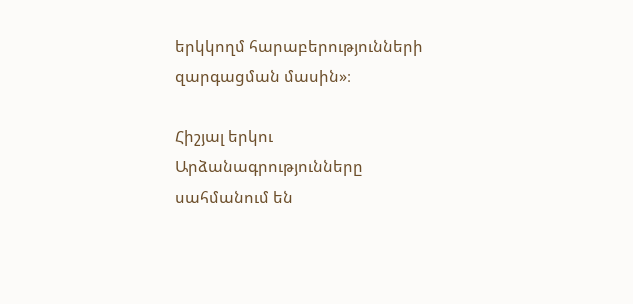երկկողմ հարաբերությունների զարգացման մասին»։

Հիշյալ երկու Արձանագրությունները սահմանում են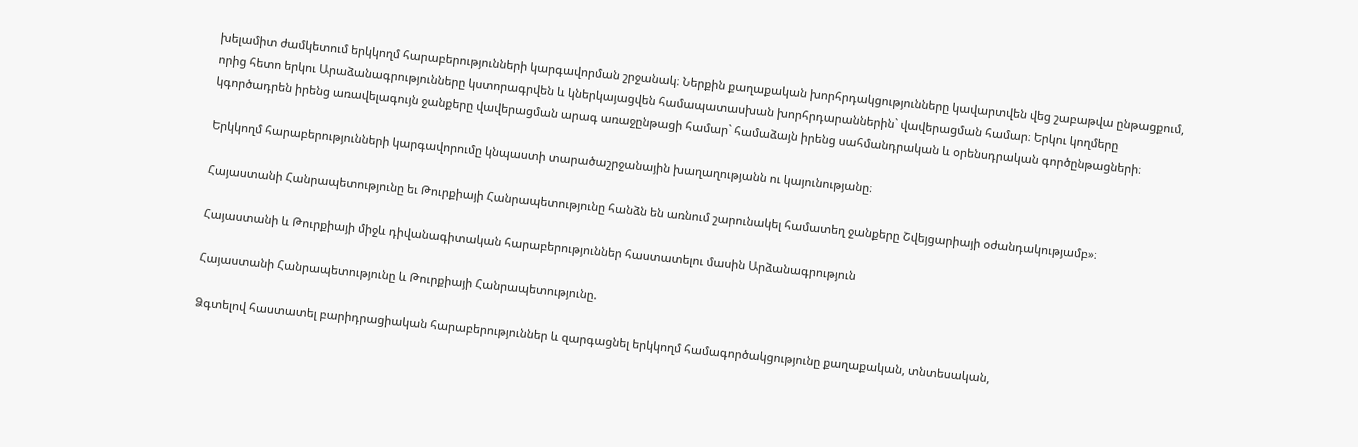խելամիտ ժամկետում երկկողմ հարաբերությունների կարգավորման շրջանակ։ Ներքին քաղաքական խորհրդակցությունները կավարտվեն վեց շաբաթվա ընթացքում, որից հետո երկու Արաձանագրությունները կստորագրվեն և կներկայացվեն համապատասխան խորհրդարաններին` վավերացման համար։ Երկու կողմերը կգործադրեն իրենց առավելագույն ջանքերը վավերացման արագ առաջընթացի համար` համաձայն իրենց սահմանդրական և օրենսդրական գործընթացների։

Երկկողմ հարաբերությունների կարգավորումը կնպաստի տարածաշրջանային խաղաղությանն ու կայունությանը։

Հայաստանի Հանրապետությունը եւ Թուրքիայի Հանրապետությունը հանձն են առնում շարունակել համատեղ ջանքերը Շվեյցարիայի օժանդակությամբ»։

Հայաստանի և Թուրքիայի միջև դիվանագիտական հարաբերություններ հաստատելու մասին Արձանագրություն

Հայաստանի Հանրապետությունը և Թուրքիայի Հանրապետությունը.

Ձգտելով հաստատել բարիդրացիական հարաբերություններ և զարգացնել երկկողմ համագործակցությունը քաղաքական, տնտեսական,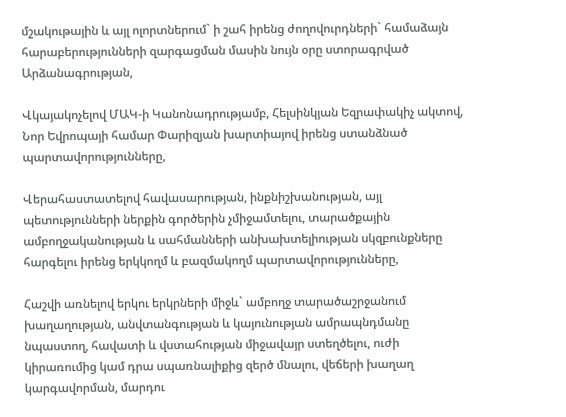մշակութային և այլ ոլորտներում` ի շահ իրենց ժողովուրդների` համաձայն հարաբերությունների զարգացման մասին նույն օրը ստորագրված Արձանագրության,

Վկայակոչելով ՄԱԿ-ի Կանոնադրությամբ, Հելսինկյան Եզրափակիչ ակտով, Նոր Եվրոպայի համար Փարիզյան խարտիայով իրենց ստանձնած պարտավորությունները,

Վերահաստատելով հավասարության, ինքնիշխանության, այլ պետությունների ներքին գործերին չմիջամտելու, տարածքային ամբողջականության և սահմանների անխախտելիության սկզբունքները հարգելու իրենց երկկողմ և բազմակողմ պարտավորությունները,

Հաշվի առնելով երկու երկրների միջև` ամբողջ տարածաշրջանում խաղաղության, անվտանգության և կայունության ամրապնդմանը նպաստող, հավատի և վստահության միջավայր ստեղծելու, ուժի կիրառումից կամ դրա սպառնալիքից զերծ մնալու, վեճերի խաղաղ կարգավորման, մարդու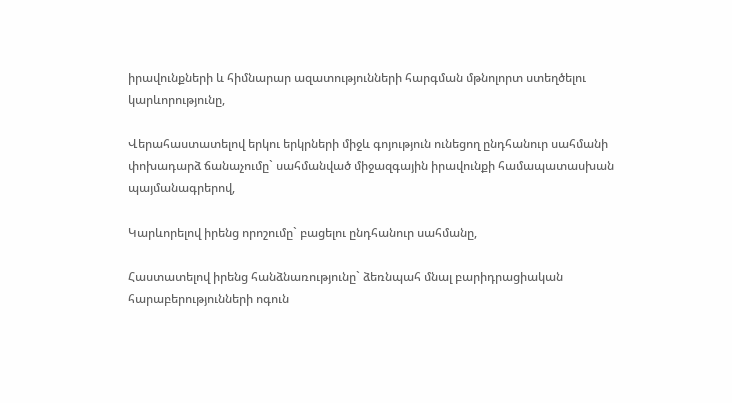իրավունքների և հիմնարար ազատությունների հարգման մթնոլորտ ստեղծելու կարևորությունը,

Վերահաստատելով երկու երկրների միջև գոյություն ունեցող ընդհանուր սահմանի փոխադարձ ճանաչումը` սահմանված միջազգային իրավունքի համապատասխան պայմանագրերով,

Կարևորելով իրենց որոշումը` բացելու ընդհանուր սահմանը,

Հաստատելով իրենց հանձնառությունը` ձեռնպահ մնալ բարիդրացիական հարաբերությունների ոգուն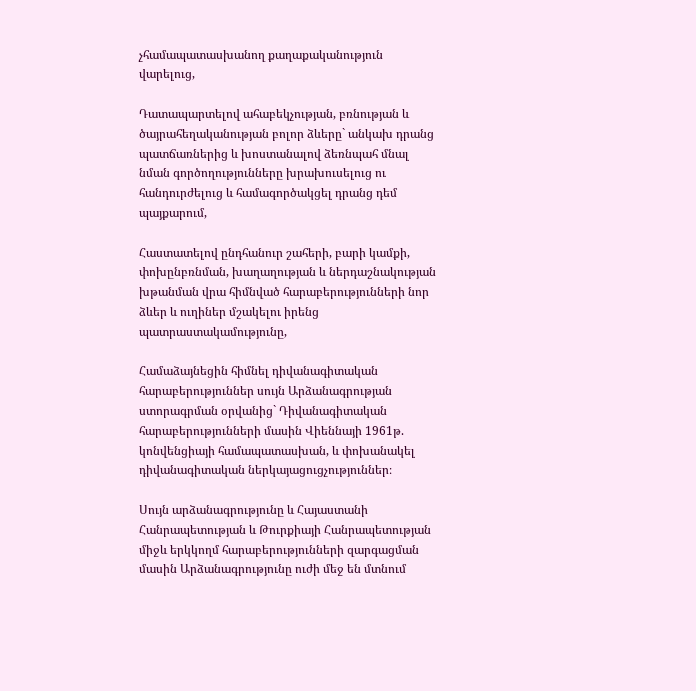չհամապատասխանող քաղաքականություն վարելուց,

Դատապարտելով ահաբեկչության, բռնության և ծայրահեղականության բոլոր ձևերը` անկախ դրանց պատճառներից և խոստանալով ձեռնպահ մնալ նման գործողությունները խրախուսելուց ու հանդուրժելուց և համագործակցել դրանց դեմ պայքարում,

Հաստատելով ընդհանուր շահերի, բարի կամքի, փոխընբռնման, խաղաղության և ներդաշնակության խթանման վրա հիմնված հարաբերությունների նոր ձևեր և ուղիներ մշակելու իրենց պատրաստակամությունը,

Համաձայնեցին հիմնել դիվանագիտական հարաբերություններ սույն Արձանագրության ստորագրման օրվանից` Դիվանագիտական հարաբերությունների մասին Վիեննայի 1961թ. կոնվենցիայի համապատասխան, և փոխանակել դիվանագիտական ներկայացուցչություններ։

Սույն արձանագրությունը և Հայաստանի Հանրապետության և Թուրքիայի Հանրապետության միջև երկկողմ հարաբերությունների զարգացման մասին Արձանագրությունը ուժի մեջ են մտնում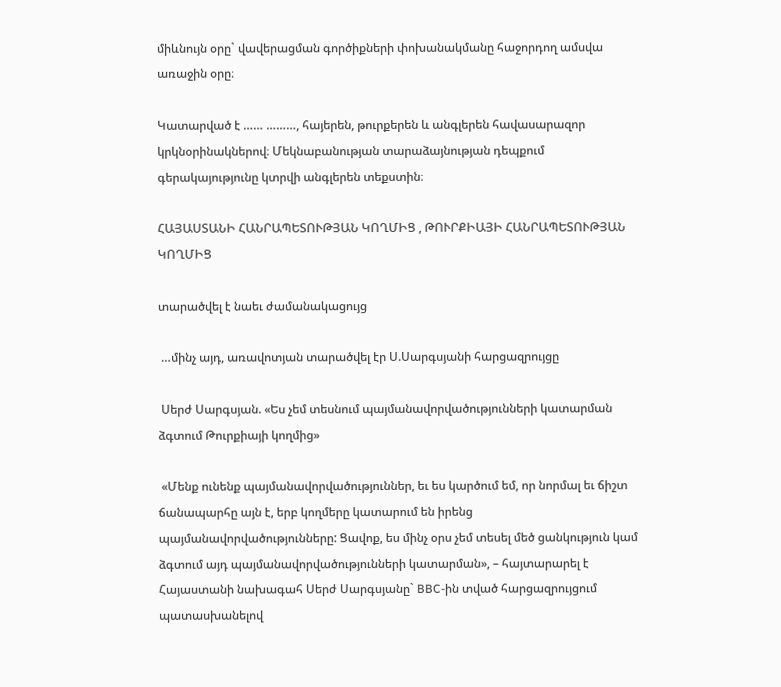միևնույն օրը` վավերացման գործիքների փոխանակմանը հաջորդող ամսվա առաջին օրը։

Կատարված է …… ………, հայերեն, թուրքերեն և անգլերեն հավասարազոր կրկնօրինակներով։ Մեկնաբանության տարաձայնության դեպքում գերակայությունը կտրվի անգլերեն տեքստին։

ՀԱՅԱՍՏԱՆԻ ՀԱՆՐԱՊԵՏՈՒԹՅԱՆ ԿՈՂՄԻՑ , ԹՈՒՐՔԻԱՅԻ ՀԱՆՐԱՊԵՏՈՒԹՅԱՆ ԿՈՂՄԻՑ

տարածվել է նաեւ ժամանակացույց

 …մինչ այդ, առավոտյան տարածվել էր Ս.Սարգսյանի հարցազրույցը

 Սերժ Սարգսյան. «Ես չեմ տեսնում պայմանավորվածությունների կատարման ձգտում Թուրքիայի կողմից»

 «Մենք ունենք պայմանավորվածություններ, եւ ես կարծում եմ, որ նորմալ եւ ճիշտ ճանապարհը այն է, երբ կողմերը կատարում են իրենց պայմանավորվածությունները: Ցավոք, ես մինչ օրս չեմ տեսել մեծ ցանկություն կամ ձգտում այդ պայմանավորվածությունների կատարման», – հայտարարել է Հայաստանի նախագահ Սերժ Սարգսյանը` BBC-ին տված հարցազրույցում պատասխանելով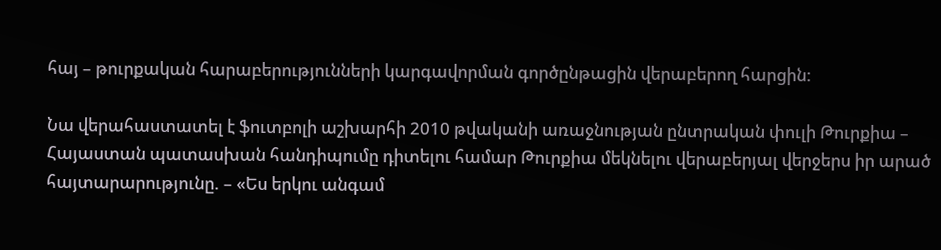հայ – թուրքական հարաբերությունների կարգավորման գործընթացին վերաբերող հարցին:

Նա վերահաստատել է ֆուտբոլի աշխարհի 2010 թվականի առաջնության ընտրական փուլի Թուրքիա – Հայաստան պատասխան հանդիպումը դիտելու համար Թուրքիա մեկնելու վերաբերյալ վերջերս իր արած հայտարարությունը. – «Ես երկու անգամ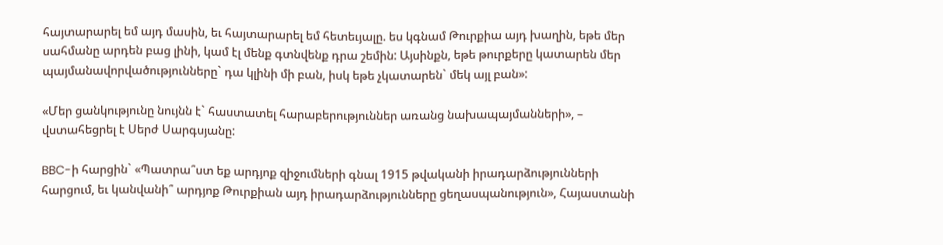հայտարարել եմ այդ մասին, եւ հայտարարել եմ հետեւյալը. ես կգնամ Թուրքիա այդ խաղին, եթե մեր սահմանը արդեն բաց լինի, կամ էլ մենք գտնվենք դրա շեմին: Այսինքն, եթե թուրքերը կատարեն մեր պայմանավորվածությունները` դա կլինի մի բան, իսկ եթե չկատարեն` մեկ այլ բան»:

«Մեր ցանկությունը նույնն է` հաստատել հարաբերություններ առանց նախապայմանների», – վստահեցրել է Սերժ Սարգսյանը:

BBC-ի հարցին` «Պատրա՞ստ եք արդյոք զիջումների գնալ 1915 թվականի իրադարձությունների հարցում, եւ կանվանի՞ արդյոք Թուրքիան այդ իրադարձությունները ցեղասպանություն», Հայաստանի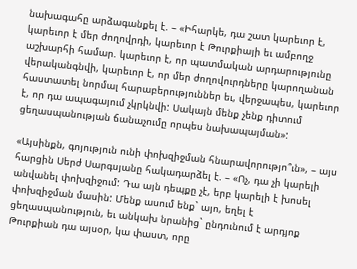նախագահը արձագանքել է. – «Իհարկե, դա շատ կարեւոր է, կարեւոր է մեր ժողովրդի, կարեւոր է Թուրքիայի եւ ամբողջ աշխարհի համար. կարեւոր է, որ պատմական արդարությունը վերականգնվի, կարեւոր է, որ մեր ժողովուրդները կարողանան հաստատել նորմալ հարաբերություններ եւ, վերջապես, կարեւոր է, որ դա ապագայում չկրկնվի: Սակայն մենք չենք դիտում ցեղասպանության ճանաչումը որպես նախապայման»:

«Այսինքն, գոյություն ունի փոխզիջման հնարավորությո՞ւն», – այս հարցին Սերժ Սարգսյանը հակադարձել է. – «Ոչ, դա չի կարելի անվանել փոխզիջում: Դա այն դեպքը չէ, երբ կարելի է խոսել փոխզիջման մասին: Մենք ասում ենք` այո, եղել է ցեղասպանություն, եւ անկախ նրանից` ընդունում է արդյոք Թուրքիան դա այսօր, կա փաստ, որը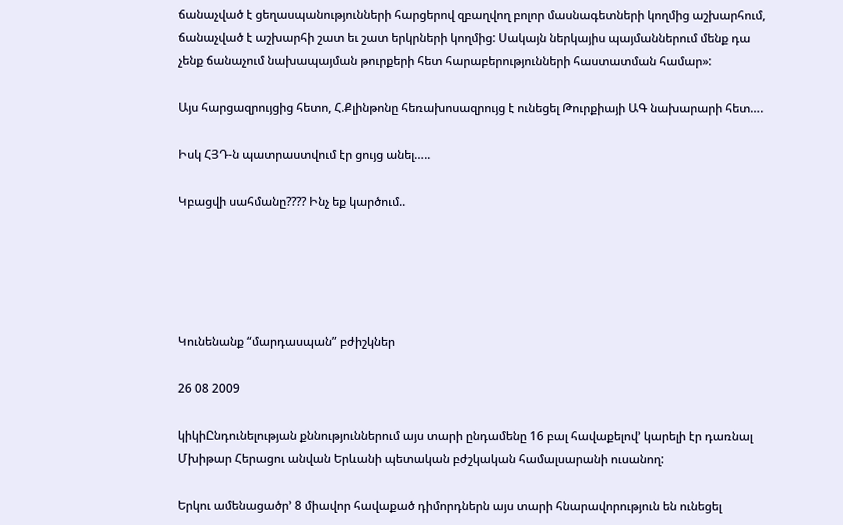ճանաչված է ցեղասպանությունների հարցերով զբաղվող բոլոր մասնագետների կողմից աշխարհում, ճանաչված է աշխարհի շատ եւ շատ երկրների կողմից: Սակայն ներկայիս պայմաններում մենք դա չենք ճանաչում նախապայման թուրքերի հետ հարաբերությունների հաստատման համար»:

Այս հարցազրույցից հետո, Հ.Քլինթոնը հեռախոսազրույց է ունեցել Թուրքիայի ԱԳ նախարարի հետ….

Իսկ ՀՅԴ-ն պատրաստվում էր ցույց անել…..

Կբացվի սահմանը???? Ինչ եք կարծում..





Կունենանք “մարդասպան” բժիշկներ

26 08 2009

կիկիԸնդունելության քննություններում այս տարի ընդամենը 16 բալ հավաքելով’ կարելի էր դառնալ Մխիթար Հերացու անվան Երևանի պետական բժշկական համալսարանի ուսանող:

Երկու ամենացածր’ 8 միավոր հավաքած դիմորդներն այս տարի հնարավորություն են ունեցել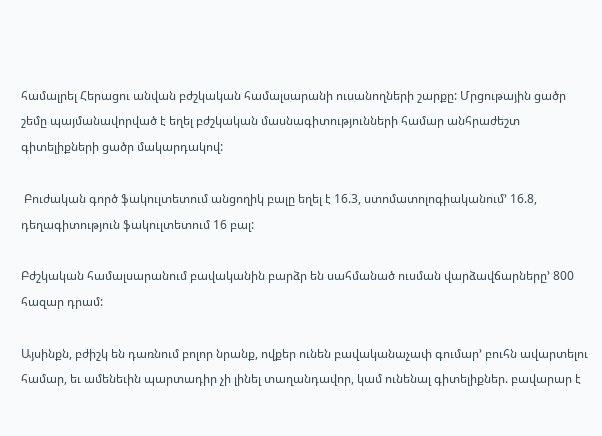համալրել Հերացու անվան բժշկական համալսարանի ուսանողների շարքը: Մրցութային ցածր շեմը պայմանավորված է եղել բժշկական մասնագիտությունների համար անհրաժեշտ գիտելիքների ցածր մակարդակով:

 Բուժական գործ ֆակուլտետում անցողիկ բալը եղել է 16.3, ստոմատոլոգիականում’ 16.8, դեղագիտություն ֆակուլտետում 16 բալ:

Բժշկական համալսարանում բավականին բարձր են սահմանած ուսման վարձավճարները’ 800 հազար դրամ:

Այսինքն, բժիշկ են դառնում բոլոր նրանք, ովքեր ունեն բավականաչափ գումար’ բուհն ավարտելու համար, եւ ամենեւին պարտադիր չի լինել տաղանդավոր, կամ ունենալ գիտելիքներ. բավարար է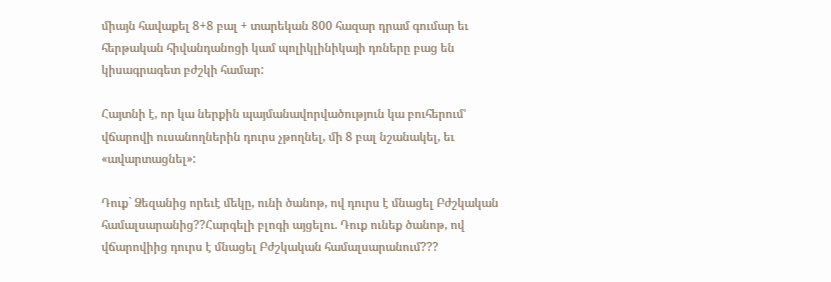միայն հավաքել 8+8 բալ + տարեկան 800 հազար դրամ գումար եւ հերթական հիվանդանոցի կամ պոլիկլինիկայի դռները բաց են կիսագրագետ բժշկի համար:

Հայտնի է, որ կա ներքին պայմանավորվածություն կա բուհերում’ վճարովի ուսանողներին դուրս չթողնել, մի 8 բալ նշանակել, եւ «ավարտացնել»:

Դուք` Ձեզանից որեւէ մեկը, ունի ծանոթ, ով դուրս է մնացել Բժշկական համալսարանից??Հարգելի բլոգի այցելու. Դուք ունեք ծանոթ, ով վճարովիից դուրս է մնացել Բժշկական համալսարանում???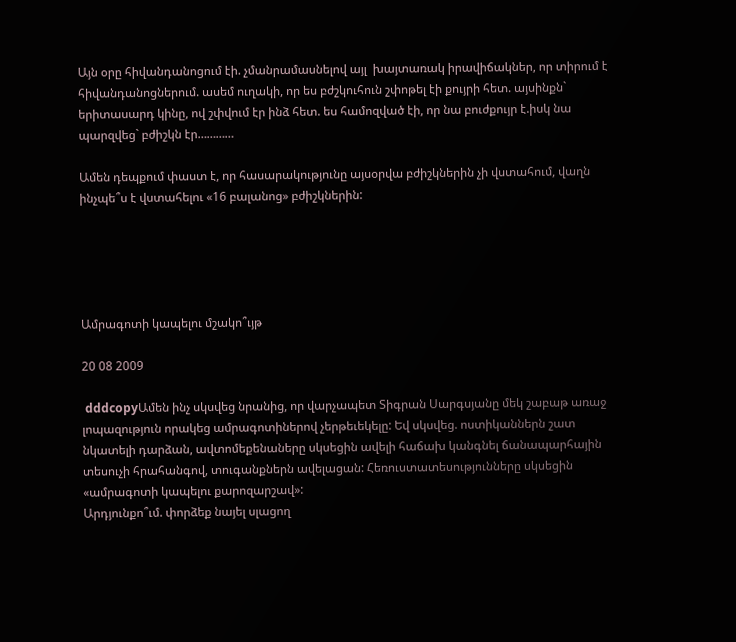Այն օրը հիվանդանոցում էի. չմանրամասնելով այլ  խայտառակ իրավիճակներ, որ տիրում է հիվանդանոցներում. ասեմ ուղակի, որ ես բժշկուհուն շփոթել էի քույրի հետ. այսինքն` երիտասարդ կինը, ով շփվում էր ինձ հետ. ես համոզված էի, որ նա բուժքույր է.իսկ նա պարզվեց` բժիշկն էր…………

Ամեն դեպքում փաստ է, որ հասարակությունը այսօրվա բժիշկներին չի վստահում, վաղն ինչպե՞ս է վստահելու «16 բալանոց» բժիշկներին:





Ամրագոտի կապելու մշակո՞ւյթ

20 08 2009

 dddcopyԱմեն ինչ սկսվեց նրանից, որ վարչապետ Տիգրան Սարգսյանը մեկ շաբաթ առաջ լոպազություն որակեց ամրագոտիներով չերթեւեկելը: Եվ սկսվեց. ոստիկաններն շատ նկատելի դարձան, ավտոմեքենաները սկսեցին ավելի հաճախ կանգնել ճանապարհային տեսուչի հրահանգով, տուգանքներն ավելացան: Հեռուստատեսությունները սկսեցին «ամրագոտի կապելու քարոզարշավ»:
Արդյունքո՞ւմ. փորձեք նայել սլացող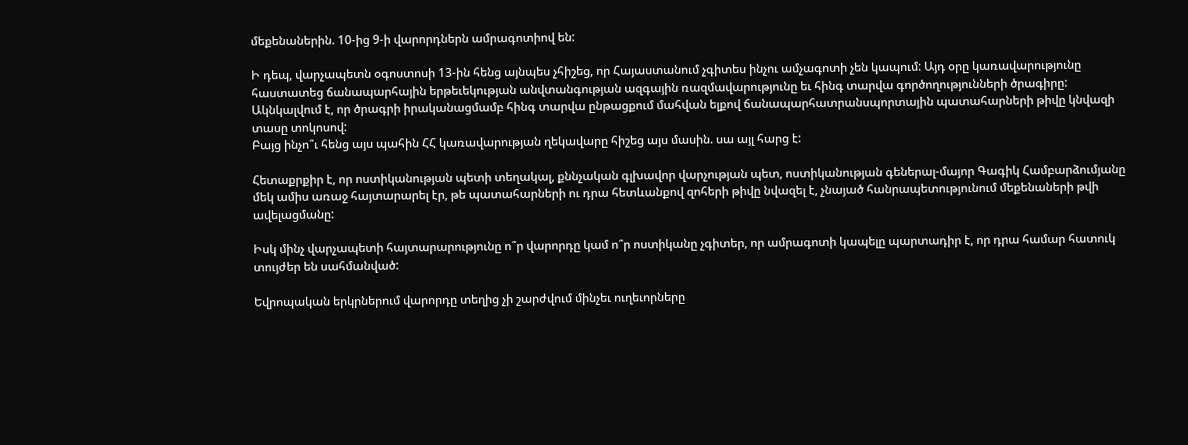մեքենաներին. 10-ից 9-ի վարորդներն ամրագոտիով են:

Ի դեպ, վարչապետն օգոստոսի 13-ին հենց այնպես չհիշեց, որ Հայաստանում չգիտես ինչու ամչագոտի չեն կապում: Այդ օրը կառավարությունը հաստատեց ճանապարհային երթեւեկության անվտանգության ազգային ռազմավարությունը եւ հինգ տարվա գործողությունների ծրագիրը: Ակնկալվում է, որ ծրագրի իրականացմամբ հինգ տարվա ընթացքում մահվան ելքով ճանապարհատրանսպորտային պատահարների թիվը կնվազի տասը տոկոսով:
Բայց ինչո՞ւ հենց այս պահին ՀՀ կառավարության ղեկավարը հիշեց այս մասին. սա այլ հարց է:

Հետաքրքիր է, որ ոստիկանության պետի տեղակալ, քննչական գլխավոր վարչության պետ, ոստիկանության գեներալ-մայոր Գագիկ Համբարձումյանը մեկ ամիս առաջ հայտարարել էր, թե պատահարների ու դրա հետևանքով զոհերի թիվը նվազել է, չնայած հանրապետությունում մեքենաների թվի ավելացմանը:

Իսկ մինչ վարչապետի հայտարարությունը ո՞ր վարորդը կամ ո՞ր ոստիկանը չգիտեր, որ ամրագոտի կապելը պարտադիր է, որ դրա համար հատուկ տույժեր են սահմանված:

Եվրոպական երկրներում վարորդը տեղից չի շարժվում մինչեւ ուղեւորները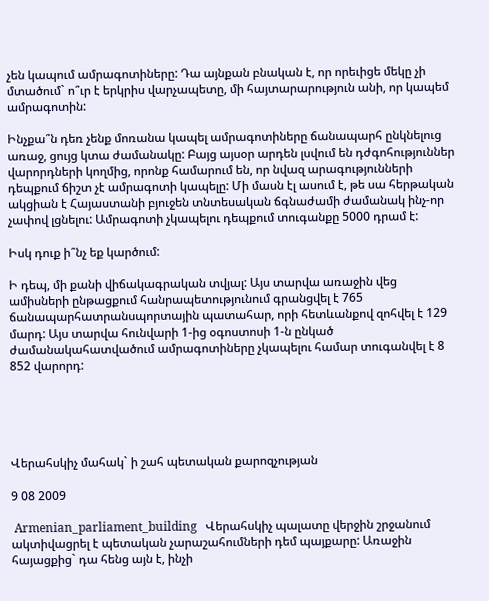չեն կապում ամրագոտիները: Դա այնքան բնական է, որ որեւիցե մեկը չի մտածում` ո՞ւր է երկրիս վարչապետը, մի հայտարարություն անի, որ կապեմ ամրագոտին:

Ինչքա՞ն դեռ չենք մոռանա կապել ամրագոտիները ճանապարհ ընկնելուց առաջ, ցույց կտա ժամանակը: Բայց այսօր արդեն լսվում են դժգոհություններ վարորդների կողմից, որոնք համարում են, որ նվազ արագությունների դեպքում ճիշտ չէ ամրագոտի կապելը: Մի մասն էլ ասում է, թե սա հերթական ակցիան է Հայաստանի բյուջեն տնտեսական ճգնաժամի ժամանակ ինչ-որ չափով լցնելու: Ամրագոտի չկապելու դեպքում տուգանքը 5000 դրամ է:

Իսկ դուք ի՞նչ եք կարծում:

Ի դեպ, մի քանի վիճակագրական տվյալ: Այս տարվա առաջին վեց ամիսների ընթացքում հանրապետությունում գրանցվել է 765 ճանապարհատրանսպորտային պատահար, որի հետևանքով զոհվել է 129 մարդ: Այս տարվա հունվարի 1-ից օգոստոսի 1-ն ընկած ժամանակահատվածում ամրագոտիները չկապելու համար տուգանվել է 8 852 վարորդ:





Վերահսկիչ մահակ` ի շահ պետական քարոզչության

9 08 2009

 Armenian_parliament_building   Վերահսկիչ պալատը վերջին շրջանում ակտիվացրել է պետական չարաշահումների դեմ պայքարը: Առաջին հայացքից` դա հենց այն է, ինչի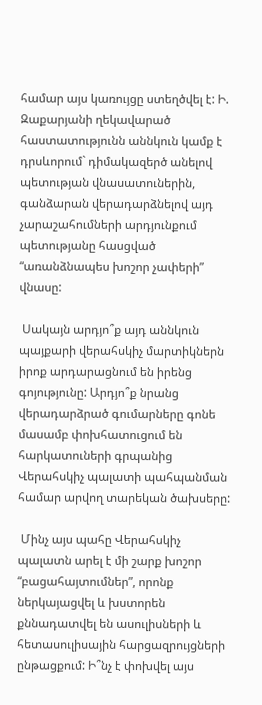համար այս կառույցը ստեղծվել է: Ի. Զաքարյանի ղեկավարած հաստատությունն աննկուն կամք է դրսևորում` դիմակազերծ անելով պետության վնասատուներին, գանձարան վերադարձնելով այդ չարաշահումների արդյունքում պետությանը հասցված “առանձնապես խոշոր չափերի” վնասը:

 Սակայն արդյո՞ք այդ աննկուն պայքարի վերահսկիչ մարտիկներն իրոք արդարացնում են իրենց գոյությունը: Արդյո՞ք նրանց վերադարձրած գումարները գոնե մասամբ փոխհատուցում են հարկատուների գրպանից Վերահսկիչ պալատի պահպանման համար արվող տարեկան ծախսերը:

 Մինչ այս պահը Վերահսկիչ պալատն արել է մի շարք խոշոր “բացահայտումներ”, որոնք ներկայացվել և խստորեն քննադատվել են ասուլիսների և հետասուլիսային հարցազրույցների ընթացքում: Ի՞նչ է փոխվել այս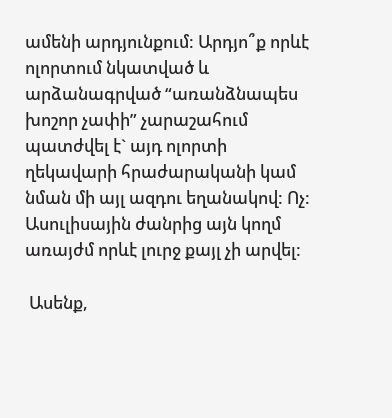ամենի արդյունքում: Արդյո՞ք որևէ ոլորտում նկատված և արձանագրված “առանձնապես խոշոր չափի” չարաշահում պատժվել է` այդ ոլորտի ղեկավարի հրաժարականի կամ նման մի այլ ազդու եղանակով: Ոչ: Ասուլիսային ժանրից այն կողմ առայժմ որևէ լուրջ քայլ չի արվել:

 Ասենք,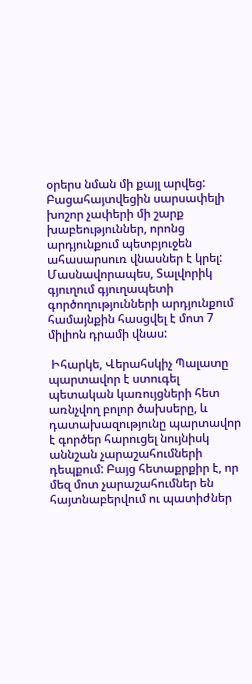օրերս նման մի քայլ արվեց: Բացահայտվեցին սարսափելի խոշոր չափերի մի շարք խաբեություններ, որոնց արդյունքում պետբյուջեն ահասարսուռ վնասներ է կրել: Մասնավորապես, Տալվորիկ գյուղում գյուղապետի գործողությունների արդյունքում համայնքին հասցվել է մոտ 7 միլիոն դրամի վնաս:

 Իհարկե, Վերահսկիչ Պալատը պարտավոր է ստուգել պետական կառույցների հետ առնչվող բոլոր ծախսերը, և դատախազությունը պարտավոր է գործեր հարուցել նույնիսկ աննշան չարաշահումների դեպքում: Բայց հետաքրքիր է, որ մեզ մոտ չարաշահումներ են հայտնաբերվում ու պատիժներ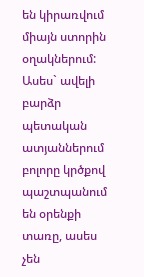են կիրառվում միայն ստորին օղակներում: Ասես` ավելի բարձր պետական ատյաններում բոլորը կրծքով պաշտպանում են օրենքի տառը, ասես չեն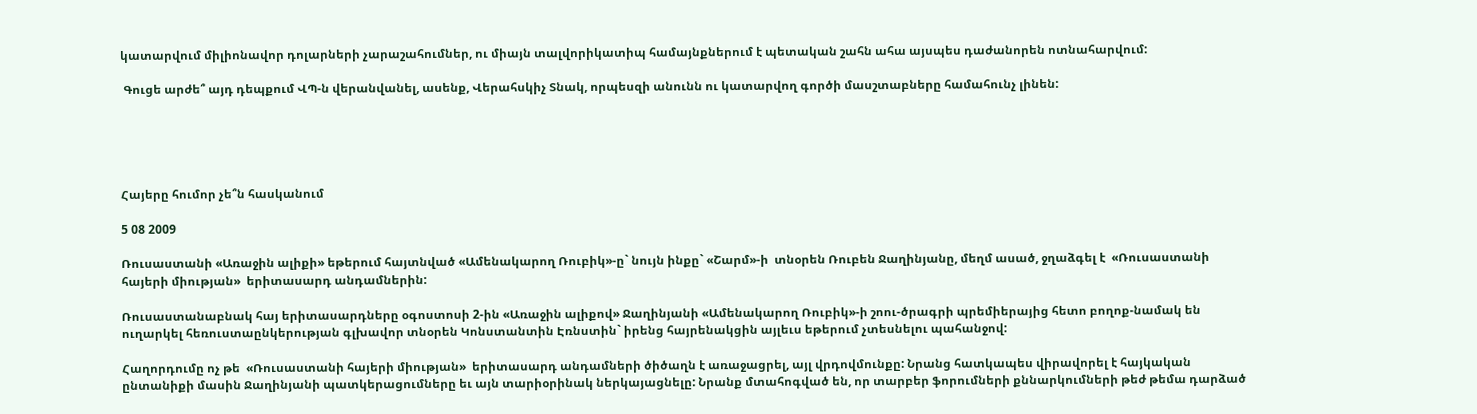կատարվում միլիոնավոր դոլարների չարաշահումներ, ու միայն տալվորիկատիպ համայնքներում է պետական շահն ահա այսպես դաժանորեն ոտնահարվում:

 Գուցե արժե՞ այդ դեպքում ՎՊ-ն վերանվանել, ասենք, Վերահսկիչ Տնակ, որպեսզի անունն ու կատարվող գործի մասշտաբները համահունչ լինեն:





Հայերը հումոր չե՞ն հասկանում

5 08 2009

Ռուսաստանի «Առաջին ալիքի» եթերում հայտնված «Ամենակարող Ռուբիկ»-ը` նույն ինքը` «Շարմ»-ի  տնօրեն Ռուբեն Ջաղինյանը, մեղմ ասած, ջղաձգել է  «Ռուսաստանի հայերի միության»  երիտասարդ անդամներին:

Ռուսաստանաբնակ հայ երիտասարդները օգոստոսի 2-ին «Առաջին ալիքով» Ջաղինյանի «Ամենակարող Ռուբիկ»-ի շոու-ծրագրի պրեմիերայից հետո բողոք-նամակ են ուղարկել հեռուստաընկերության գլխավոր տնօրեն Կոնստանտին Էռնստին` իրենց հայրենակցին այլեւս եթերում չտեսնելու պահանջով:

Հաղորդումը ոչ թե  «Ռուսաստանի հայերի միության»  երիտասարդ անդամների ծիծաղն է առաջացրել, այլ վրդովմունքը: Նրանց հատկապես վիրավորել է հայկական ընտանիքի մասին Ջաղինյանի պատկերացումները եւ այն տարիօրինակ ներկայացնելը: Նրանք մտահոգված են, որ տարբեր ֆորումների քննարկումների թեժ թեմա դարձած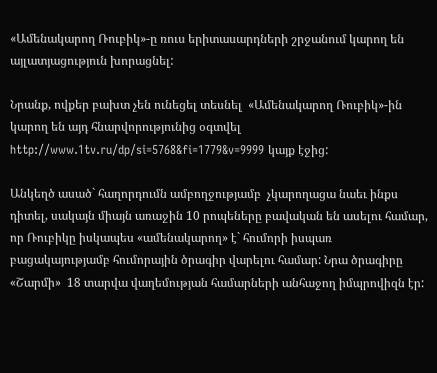«Ամենակարող Ռուբիկ»-ը ռուս երիտասարդների շրջանում կարող են  այլատյացություն խորացնել:

Նրանք, ովքեր բախտ չեն ունեցել տեսնել  «Ամենակարող Ռուբիկ»-ին կարող են այդ հնարվորությունից օգտվել http://www.1tv.ru/dp/si=5768&fi=1779&v=9999 կայք էջից:

Անկեղծ ասած` հաղորդումն ամբողջությամբ  չկարողացա նաեւ ինքս դիտել, սակայն միայն առաջին 10 րոպեները բավական են ասելու համար, որ Ռուբիկը իսկապես «ամենակարող» է` հումորի իսպառ բացակայությամբ հումորային ծրագիր վարելու համար: Նրա ծրագիրը «Շարմի»  18 տարվա վաղեմության համարների անհաջող իմպրովիզն էր: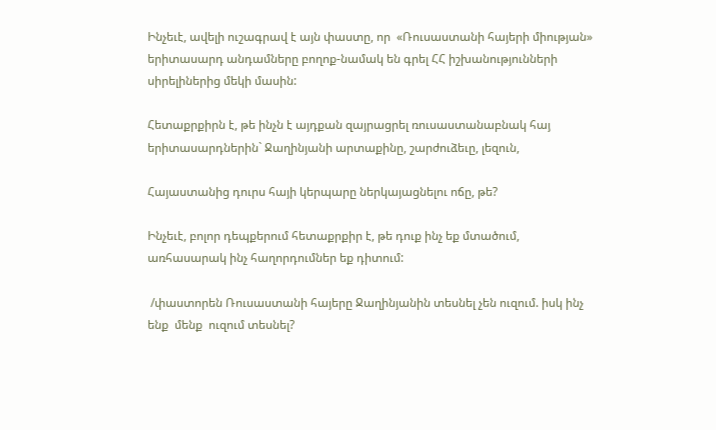Ինչեւէ, ավելի ուշագրավ է այն փաստը, որ  «Ռուսաստանի հայերի միության»  երիտասարդ անդամները բողոք-նամակ են գրել ՀՀ իշխանությունների սիրելիներից մեկի մասին:

Հետաքրքիրն է, թե ինչն է այդքան զայրացրել ռուսաստանաբնակ հայ երիտասարդներին` Ջաղինյանի արտաքինը, շարժուձեւը, լեզուն,

Հայաստանից դուրս հայի կերպարը ներկայացնելու ոճը, թե?

Ինչեւէ, բոլոր դեպքերում հետաքրքիր է, թե դուք ինչ եք մտածում, առհասարակ ինչ հաղորդումներ եք դիտում:

 /փաստորեն Ռուսաստանի հայերը Ջաղինյանին տեսնել չեն ուզում. իսկ ինչ ենք  մենք  ուզում տեսնել?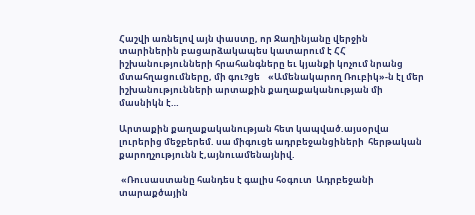Հաշվի առնելով այն փաստը, որ Ջաղինյանը վերջին տարիներին բացարձակապես կատարում է ՀՀ իշխանությունների հրահանգները եւ կյանքի կոչում նրանց մտահղացումները, մի գու?ցե    «Ամենակարող Ռուբիկ»-ն էլ մեր իշխանությունների արտաքին քաղաքականության մի մասնիկն է…

Արտաքին քաղաքականության հետ կապված.այսօրվա լուրերից մեջբերեմ. սա միգուցե ադրբեջանցիների  հերթական  քարողչությունն է,այնուամենայնիվ.

 «Ռուսաստանը հանդես է գալիս հօգուտ  Ադրբեջանի տարաքծային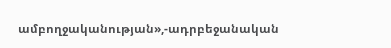ամբողջականության»,-ադրբեջանական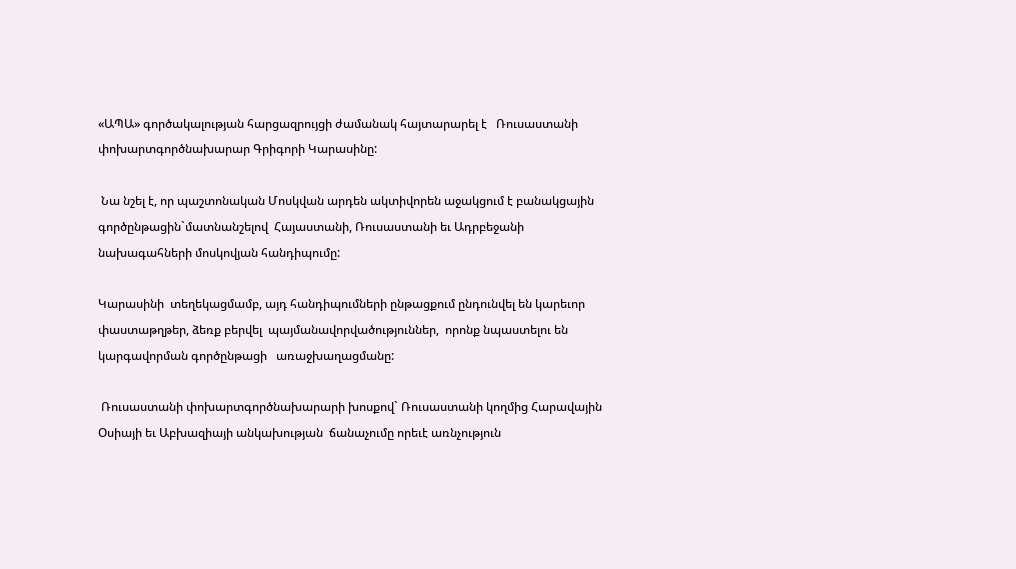«ԱՊԱ» գործակալության հարցազրույցի ժամանակ հայտարարել է   Ռուսաստանի փոխարտգործնախարար Գրիգորի Կարասինը:

 Նա նշել է, որ պաշտոնական Մոսկվան արդեն ակտիվորեն աջակցում է բանակցային գործընթացին`մատնանշելով  Հայաստանի, Ռուսաստանի եւ Ադրբեջանի   նախագահների մոսկովյան հանդիպումը:

Կարասինի  տեղեկացմամբ, այդ հանդիպումների ընթացքում ընդունվել են կարեւոր  փաստաթղթեր, ձեռք բերվել  պայմանավորվածություններ,  որոնք նպաստելու են կարգավորման գործընթացի   առաջխաղացմանը:

 Ռուսաստանի փոխարտգործնախարարի խոսքով` Ռուսաստանի կողմից Հարավային Օսիայի եւ Աբխազիայի անկախության  ճանաչումը որեւէ առնչություն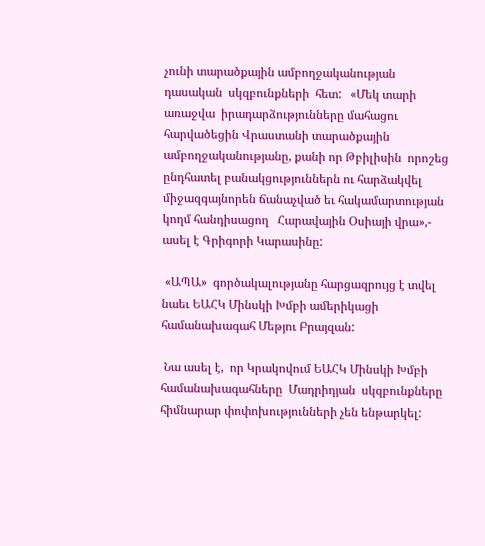չունի տարածքային ամբողջականության դասական  սկզբունքների  հետ:   «Մեկ տարի առաջվա  իրադարձությունները մահացու հարվածեցին Վրաստանի տարածքային ամբողջականությանը, քանի որ Թբիլիսին  որոշեց  ընդհատել բանակցություններն ու հարձակվել միջազգայնորեն ճանաչված եւ հակամարտության կողմ հանդիսացող   Հարավային Օսիայի վրա»,- ասել է Գրիգորի Կարասինը:

 «ԱՊԱ»  գործակալությանը հարցազրույց է տվել նաեւ ԵԱՀԿ Մինսկի Խմբի ամերիկացի  համանախագահ Մեթյու Բրայզան:

 Նա ասել է,  որ Կրակովում ԵԱՀԿ Մինսկի Խմբի համանախագահները  Մադրիդյան  սկզբունքները հիմնարար փոփոխությունների չեն ենթարկել: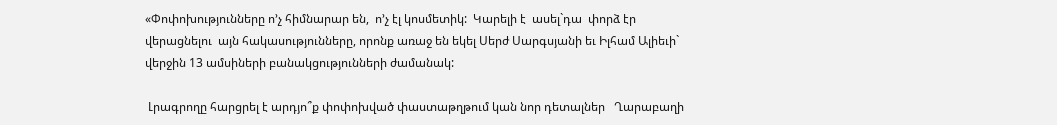«Փոփոխությունները ո’չ հիմնարար են,  ո’չ էլ կոսմետիկ:  Կարելի է  ասել`դա  փորձ էր  վերացնելու  այն հակասությունները, որոնք առաջ են եկել Սերժ Սարգսյանի եւ Իլհամ Ալիեւի` վերջին 13 ամսիների բանակցությունների ժամանակ:

 Լրագրողը հարցրել է արդյո՞ք փոփոխված փաստաթղթում կան նոր դետալներ   Ղարաբաղի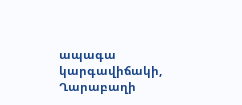ապագա կարգավիճակի, Ղարաբաղի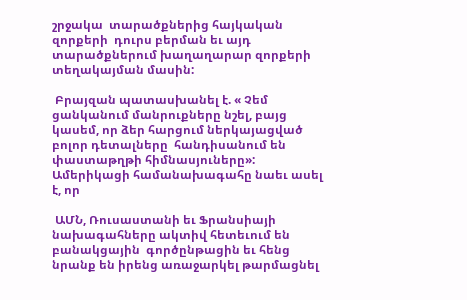շրջակա  տարածքներից հայկական զորքերի  դուրս բերման եւ այդ տարածքներում խաղաղարար զորքերի տեղակայման մասին:

 Բրայզան պատասխանել է. « Չեմ ցանկանում մանրուքները նշել, բայց կասեմ, որ ձեր հարցում ներկայացված բոլոր դետալները  հանդիսանում են փաստաթղթի հիմնասյուները»: Ամերիկացի համանախագահը նաեւ ասել է, որ

 ԱՄՆ, Ռուսաստանի եւ Ֆրանսիայի նախագահները ակտիվ հետեւում են բանակցային  գործընթացին եւ հենց նրանք են իրենց առաջարկել թարմացնել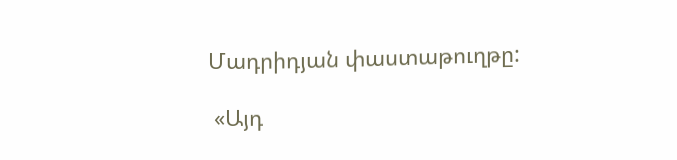Մադրիդյան փաստաթուղթը:

 «Այդ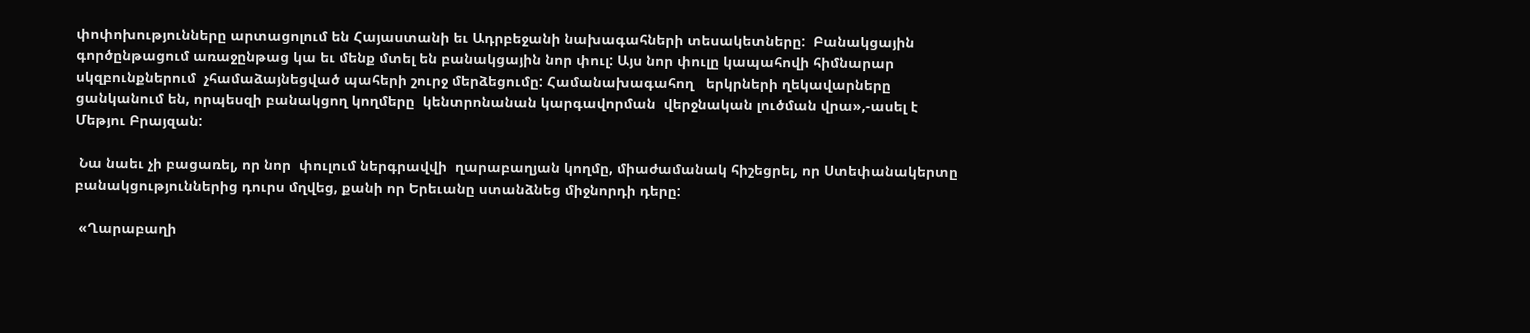փոփոխությունները արտացոլում են Հայաստանի եւ Ադրբեջանի նախագահների տեսակետները:  Բանակցային  գործընթացում առաջընթաց կա եւ մենք մտել են բանակցային նոր փուլ: Այս նոր փուլը կապահովի հիմնարար  սկզբունքներում  չհամաձայնեցված պահերի շուրջ մերձեցումը: Համանախագահող   երկրների ղեկավարները ցանկանում են, որպեսզի բանակցող կողմերը  կենտրոնանան կարգավորման  վերջնական լուծման վրա»,-ասել է Մեթյու Բրայզան:

 Նա նաեւ չի բացառել, որ նոր  փուլում ներգրավվի  ղարաբաղյան կողմը, միաժամանակ հիշեցրել, որ Ստեփանակերտը բանակցություններից դուրս մղվեց, քանի որ Երեւանը ստանձնեց միջնորդի դերը:

 «Ղարաբաղի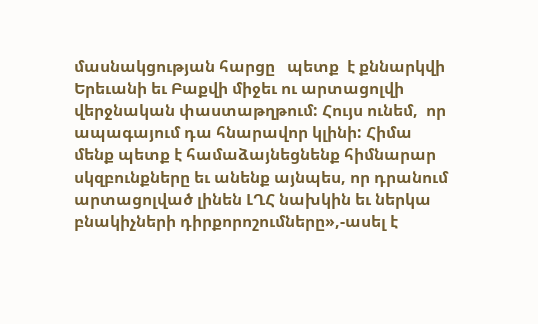մասնակցության հարցը   պետք  է քննարկվի Երեւանի եւ Բաքվի միջեւ ու արտացոլվի վերջնական փաստաթղթում: Հույս ունեմ,  որ ապագայում դա հնարավոր կլինի: Հիմա մենք պետք է համաձայնեցնենք հիմնարար սկզբունքները եւ անենք այնպես, որ դրանում արտացոլված լինեն ԼՂՀ նախկին եւ ներկա բնակիչների դիրքորոշումները»,-ասել է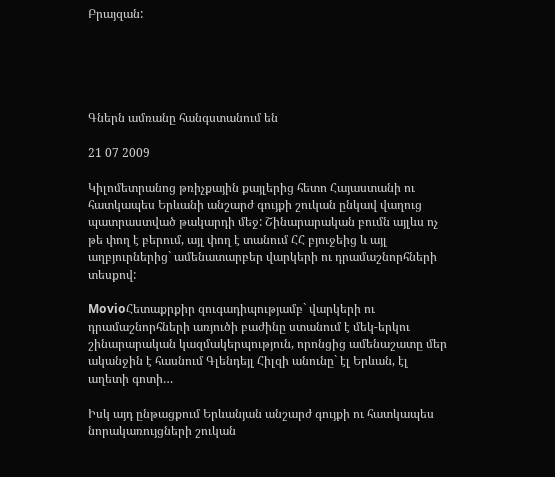Բրայզան:





Գներն ամռանը հանգստանում են

21 07 2009

Կիլոմետրանոց թռիչքային քայլերից հետո Հայաստանի ու հատկապես Երևանի անշարժ գույքի շուկան ընկավ վաղուց պատրաստված թակարդի մեջ: Շինարարական բումն այլևս ոչ թե փող է բերում, այլ փող է տանում ՀՀ բյուջեից և այլ աղբյուրներից` ամենատարբեր վարկերի ու դրամաշնորհների տեսքով:

MovioՀետաքրքիր զուգադիպությամբ` վարկերի ու դրամաշնորհների առյուծի բաժինը ստանում է մեկ-երկու շինարարական կազմակերպություն, որոնցից ամենաշատը մեր ականջին է հասնում Գլենդեյլ Հիլզի անունը` էլ Երևան, էլ աղետի գոտի…

Իսկ այդ ընթացքում Երևանյան անշարժ գույքի ու հատկապես նորակառույցների շուկան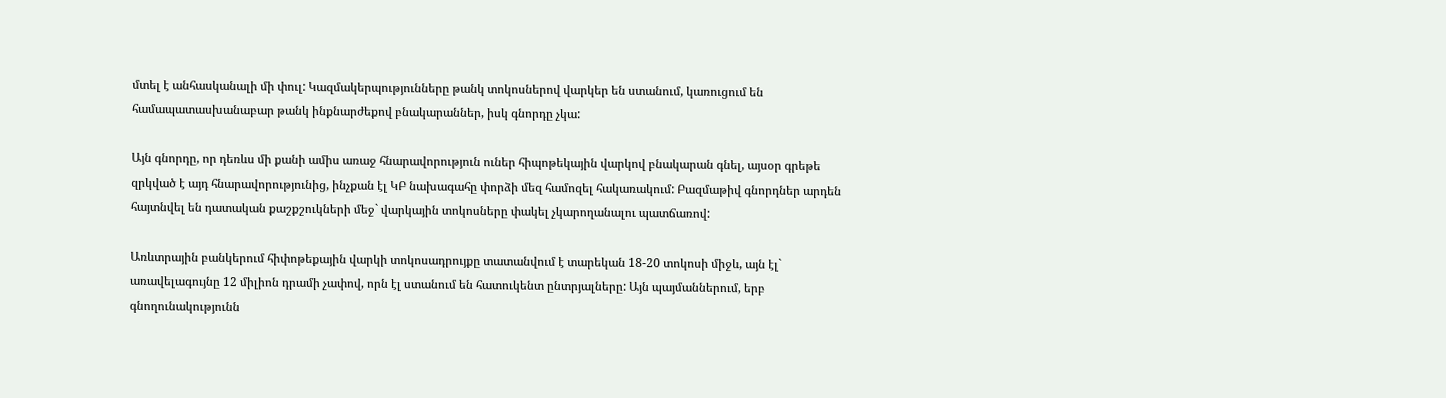մտել է անհասկանալի մի փուլ: Կազմակերպությունները թանկ տոկոսներով վարկեր են ստանում, կառուցում են համապատասխանաբար թանկ ինքնարժեքով բնակարաններ, իսկ գնորդը չկա:

Այն գնորդը, որ դեռևս մի քանի ամիս առաջ հնարավորություն ուներ հիպոթեկային վարկով բնակարան գնել, այսօր գրեթե զրկված է այդ հնարավորությունից, ինչքան էլ ԿԲ նախագահը փորձի մեզ համոզել հակառակում: Բազմաթիվ գնորդներ արդեն հայտնվել են դատական քաշքշուկների մեջ` վարկային տոկոսները փակել չկարողանալու պատճառով:

Առևտրային բանկերում հիփոթեքային վարկի տոկոսադրույքը տատանվում է տարեկան 18-20 տոկոսի միջև, այն էլ` առավելագույնը 12 միլիոն դրամի չափով, որն էլ ստանում են հատուկենտ ընտրյալները: Այն պայմաններում, երբ գնողունակությունն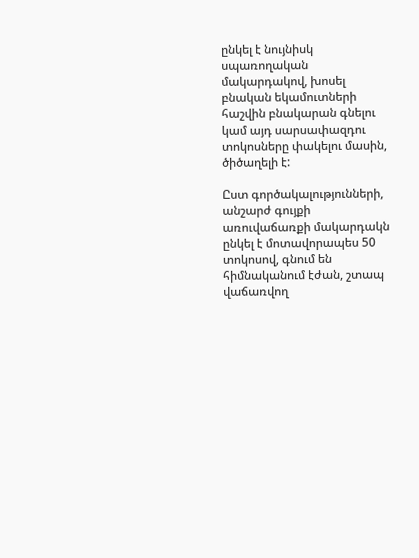ընկել է նույնիսկ սպառողական մակարդակով, խոսել բնական եկամուտների հաշվին բնակարան գնելու կամ այդ սարսափազդու տոկոսները փակելու մասին, ծիծաղելի է:

Ըստ գործակալությունների, անշարժ գույքի առուվաճառքի մակարդակն ընկել է մոտավորապես 50 տոկոսով, գնում են հիմնականում էժան, շտապ վաճառվող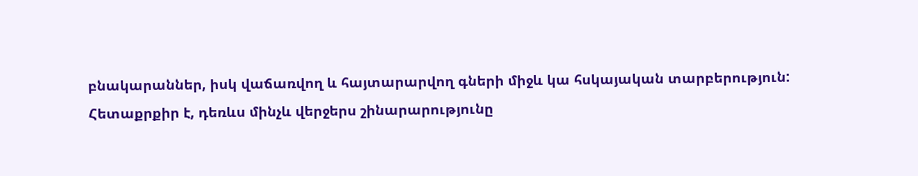բնակարաններ, իսկ վաճառվող և հայտարարվող գների միջև կա հսկայական տարբերություն: Հետաքրքիր է, դեռևս մինչև վերջերս շինարարությունը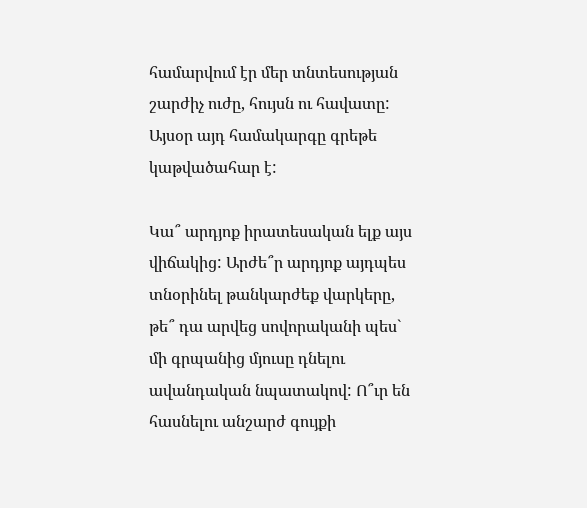համարվում էր մեր տնտեսության շարժիչ ուժը, հույսն ու հավատը: Այսօր այդ համակարգը գրեթե կաթվածահար է:

Կա՞ արդյոք իրատեսական ելք այս վիճակից: Արժե՞ր արդյոք այդպես տնօրինել թանկարժեք վարկերը, թե՞ դա արվեց սովորականի պես` մի գրպանից մյուսը դնելու ավանդական նպատակով: Ո՞ւր են հասնելու անշարժ գույքի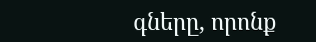գները, որոնք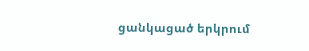ցանկացած երկրում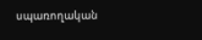սպառողական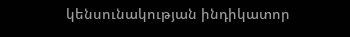կենսունակության ինդիկատոր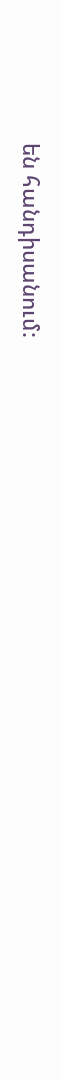են հանդիսանում: